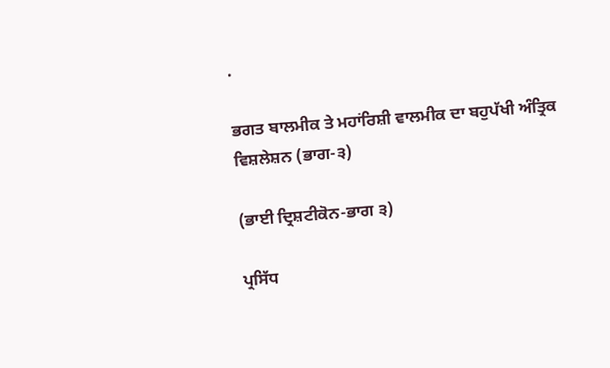.

ਭਗਤ ਬਾਲਮੀਕ ਤੇ ਮਹਾਂਰਿਸ਼ੀ ਵਾਲਮੀਕ ਦਾ ਬਹੁਪੱਖੀ ਅੰਤ੍ਰਿਕ ਵਿਸ਼ਲੇਸ਼ਨ (ਭਾਗ-੩)

(ਭਾਈ ਦ੍ਰਿਸ਼ਟੀਕੋਨ-ਭਾਗ ੩)

ਪ੍ਰਸਿੱਧ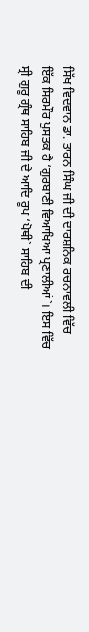ਸਿੱਖ ਵਿਦਵਾਨ ਡਾ. ਤਾਰਨ ਸਿੰਘ ਜੀ ਦੀ ਦਾਰਸ਼ਨਿਕ ਰਚਨਾਵਲੀ ਵਿੱਚ ਇੱਕ ਸਿਰਮੌਰ ਪੁਸਤਕ ਹੈ ‘ਗੁਰਬਾਣੀ ਵਿਆਖਿਆ ਪ੍ਰਣਾਲੀਆਂ`। ਇਸ ਵਿੱਚ ਸ੍ਰੀ ਗੁਰੂ ਗ੍ਰੰਥ ਸਾਹਿਬ ਜੀ ਦੇ ਆਦਿ ਰੂਪ ‘ਪੋਥੀ` ਸਾਹਿਬ ਦੀ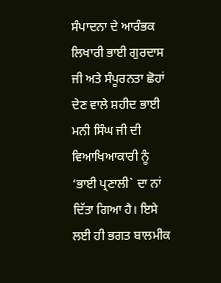ਸੰਪਾਦਨਾ ਦੇ ਆਰੰਭਕ ਲਿਖਾਰੀ ਭਾਈ ਗੁਰਦਾਸ ਜੀ ਅਤੇ ਸੰਪੂਰਨਤਾ ਛੋਹਾਂ ਦੇਣ ਵਾਲੇ ਸ਼ਹੀਦ ਭਾਈ ਮਨੀ ਸਿੰਘ ਜੀ ਦੀ ਵਿਆਖਿਆਕਾਰੀ ਨੂੰ ‘ਭਾਈ ਪ੍ਰਣਾਲੀ` ਦਾ ਨਾਂ ਦਿੱਤਾ ਗਿਆ ਹੈ। ਇਸੇ ਲਈ ਹੀ ਭਗਤ ਬਾਲਮੀਕ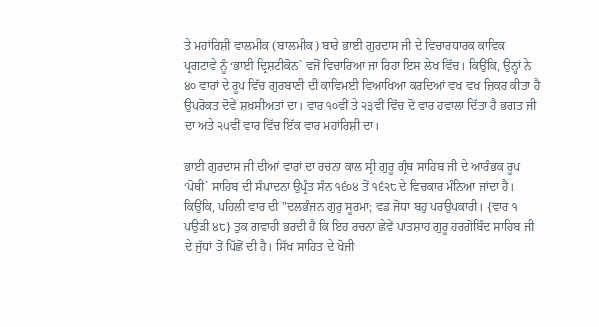ਤੇ ਮਹਾਂਰਿਸ਼ੀ ਵਾਲਮੀਕ (ਬਾਲਮੀਕ) ਬਾਰੇ ਭਾਈ ਗੁਰਦਾਸ ਜੀ ਦੇ ਵਿਚਾਰਧਾਰਕ ਕਾਵਿਕ ਪ੍ਰਗਟਾਵੇ ਨੂੰ ‘ਭਾਈ ਦ੍ਰਿਸ਼ਟੀਕੋਨ` ਵਜੋਂ ਵਿਚਾਰਿਆ ਜਾ ਰਿਹਾ ਇਸ ਲੇਖ ਵਿੱਚ। ਕਿਉਂਕਿ, ਉਨ੍ਹਾਂ ਨੇ ੪੦ ਵਾਰਾਂ ਦੇ ਰੂਪ ਵਿੱਚ ਗੁਰਬਾਣੀ ਦੀ ਕਾਵਿਮਈ ਵਿਆਖਿਆ ਕਰਦਿਆਂ ਵਖ ਵਖ ਜ਼ਿਕਰ ਕੀਤਾ ਹੈ ਉਪਰੋਕਤ ਦੋਵੇਂ ਸ਼ਖ਼ਸੀਅਤਾਂ ਦਾ। ਵਾਰ ੧੦ਵੀਂ ਤੇ ੨੩ਵੀਂ ਵਿੱਚ ਦੋ ਵਾਰ ਹਵਾਲਾ ਦਿੱਤਾ ਹੈ ਭਗਤ ਜੀ ਦਾ ਅਤੇ ੨੫ਵੀਂ ਵਾਰ ਵਿੱਚ ਇੱਕ ਵਾਰ ਮਹਾਂਰਿਸ਼ੀ ਦਾ।

ਭਾਈ ਗੁਰਦਾਸ ਜੀ ਦੀਆਂ ਵਾਰਾਂ ਦਾ ਰਚਨਾ ਕਾਲ ਸ੍ਰੀ ਗੁਰੂ ਗ੍ਰੰਥ ਸਾਹਿਬ ਜੀ ਦੇ ਆਰੰਭਕ ਰੂਪ ‘ਪੋਥੀ` ਸਾਹਿਬ ਦੀ ਸੰਪਾਦਨਾ ਉਪ੍ਰੰਤ ਸੰਨ ੧੬੦੪ ਤੋਂ ੧੬੨੮ ਦੇ ਵਿਚਕਾਰ ਮੰਨਿਆ ਜਾਂਦਾ ਹੈ। ਕਿਉਂਕਿ, ਪਹਿਲੀ ਵਾਰ ਦੀ "ਦਲਭੰਜਨ ਗੁਰੁ ਸੂਰਮਾ; ਵਡ ਜੋਧਾ ਬਹੁ ਪਰਉਪਕਾਰੀ। {ਵਾਰ ੧ ਪਉੜੀ ੪੮} ਤੁਕ ਗਵਾਹੀ ਭਰਦੀ ਹੈ ਕਿ ਇਹ ਰਚਨਾ ਛੇਵੇਂ ਪਾਤਸ਼ਾਹ ਗੁਰੂ ਹਰਗੋਬਿੰਦ ਸਾਹਿਬ ਜੀ ਦੇ ਜੁੱਧਾਂ ਤੋਂ ਪਿੱਛੋਂ ਦੀ ਹੈ। ਸਿੱਖ ਸਾਹਿਤ ਦੇ ਖੋਜੀ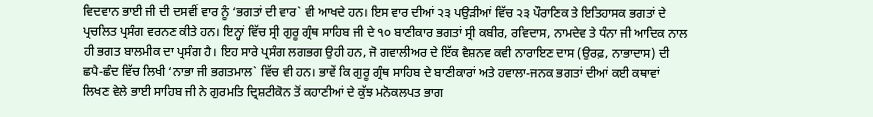ਵਿਦਵਾਨ ਭਾਈ ਜੀ ਦੀ ਦਸਵੀਂ ਵਾਰ ਨੂੰ ‘ਭਗਤਾਂ ਦੀ ਵਾਰ` ਵੀ ਆਖਦੇ ਹਨ। ਇਸ ਵਾਰ ਦੀਆਂ ੨੩ ਪਉੜੀਆਂ ਵਿੱਚ ੨੩ ਪੌਰਾਣਿਕ ਤੇ ਇਤਿਹਾਸਕ ਭਗਤਾਂ ਦੇ ਪ੍ਰਚਲਿਤ ਪ੍ਰਸੰਗ ਵਰਨਣ ਕੀਤੇ ਹਨ। ਇਨ੍ਹਾਂ ਵਿੱਚ ਸ੍ਰੀ ਗੁਰੂ ਗ੍ਰੰਥ ਸਾਹਿਬ ਜੀ ਦੇ ੧੦ ਬਾਣੀਕਾਰ ਭਗਤਾਂ ਸ੍ਰੀ ਕਬੀਰ, ਰਵਿਦਾਸ, ਨਾਮਦੇਵ ਤੇ ਧੰਨਾ ਜੀ ਆਦਿਕ ਨਾਲ ਹੀ ਭਗਤ ਬਾਲਮੀਕ ਦਾ ਪ੍ਰਸੰਗ ਹੈ। ਇਹ ਸਾਰੇ ਪ੍ਰਸੰਗ ਲਗਭਗ ਉਹੀ ਹਨ, ਜੋ ਗਵਾਲੀਅਰ ਦੇ ਇੱਕ ਵੈਸ਼ਨਵ ਕਵੀ ਨਾਰਾਇਣ ਦਾਸ (ਉਰਫ਼, ਨਾਭਾਦਾਸ) ਦੀ ਛਪੈ-ਛੰਦ ਵਿੱਚ ਲਿਖੀ ‘ਨਾਭਾ ਜੀ ਭਗਤਮਾਲ` ਵਿੱਚ ਵੀ ਹਨ। ਭਾਵੇਂ ਕਿ ਗੁਰੂ ਗ੍ਰੰਥ ਸਾਹਿਬ ਦੇ ਬਾਣੀਕਾਰਾਂ ਅਤੇ ਹਵਾਲਾ-ਜਨਕ ਭਗਤਾਂ ਦੀਆਂ ਕਈ ਕਥਾਵਾਂ ਲਿਖਣ ਵੇਲੇ ਭਾਈ ਸਾਹਿਬ ਜੀ ਨੇ ਗੁਰਮਤਿ ਦ੍ਰਿਸ਼ਟੀਕੋਨ ਤੋਂ ਕਹਾਣੀਆਂ ਦੇ ਕੁੱਝ ਮਨੋਕਲਪਤ ਭਾਗ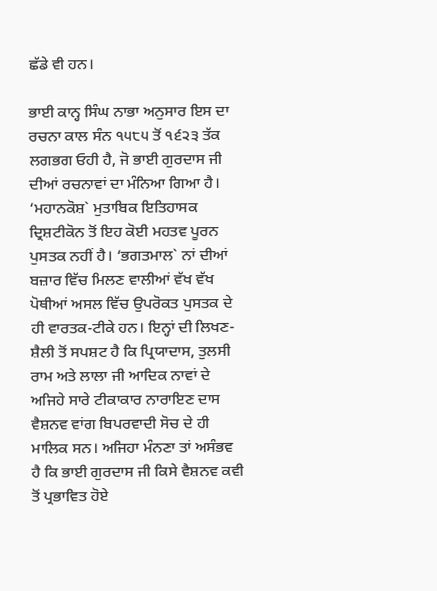ਛੱਡੇ ਵੀ ਹਨ।

ਭਾਈ ਕਾਨ੍ਹ ਸਿੰਘ ਨਾਭਾ ਅਨੁਸਾਰ ਇਸ ਦਾ ਰਚਨਾ ਕਾਲ ਸੰਨ ੧੫੮੫ ਤੋਂ ੧੬੨੩ ਤੱਕ ਲਗਭਗ ਓਹੀ ਹੈ, ਜੋ ਭਾਈ ਗੁਰਦਾਸ ਜੀ ਦੀਆਂ ਰਚਨਾਵਾਂ ਦਾ ਮੰਨਿਆ ਗਿਆ ਹੈ। ‘ਮਹਾਨਕੋਸ਼` ਮੁਤਾਬਿਕ ਇਤਿਹਾਸਕ ਦ੍ਰਿਸ਼ਟੀਕੋਨ ਤੋਂ ਇਹ ਕੋਈ ਮਹਤਵ ਪੂਰਨ ਪੁਸਤਕ ਨਹੀਂ ਹੈ। ‘ਭਗਤਮਾਲ` ਨਾਂ ਦੀਆਂ ਬਜ਼ਾਰ ਵਿੱਚ ਮਿਲਣ ਵਾਲੀਆਂ ਵੱਖ ਵੱਖ ਪੋਥੀਆਂ ਅਸਲ ਵਿੱਚ ਉਪਰੋਕਤ ਪੁਸਤਕ ਦੇ ਹੀ ਵਾਰਤਕ-ਟੀਕੇ ਹਨ। ਇਨ੍ਹਾਂ ਦੀ ਲਿਖਣ-ਸ਼ੈਲੀ ਤੋਂ ਸਪਸ਼ਟ ਹੈ ਕਿ ਪ੍ਰਿਯਾਦਾਸ, ਤੁਲਸੀ ਰਾਮ ਅਤੇ ਲਾਲਾ ਜੀ ਆਦਿਕ ਨਾਵਾਂ ਦੇ ਅਜਿਹੇ ਸਾਰੇ ਟੀਕਾਕਾਰ ਨਾਰਾਇਣ ਦਾਸ ਵੈਸ਼ਨਵ ਵਾਂਗ ਬਿਪਰਵਾਦੀ ਸੋਚ ਦੇ ਹੀ ਮਾਲਿਕ ਸਨ। ਅਜਿਹਾ ਮੰਨਣਾ ਤਾਂ ਅਸੰਭਵ ਹੈ ਕਿ ਭਾਈ ਗੁਰਦਾਸ ਜੀ ਕਿਸੇ ਵੈਸ਼ਨਵ ਕਵੀ ਤੋਂ ਪ੍ਰਭਾਵਿਤ ਹੋਏ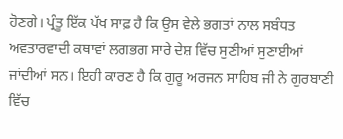ਹੋਣਗੇ। ਪ੍ਰੰਤੂ ਇੱਕ ਪੱਖ ਸਾਫ਼ ਹੈ ਕਿ ਉਸ ਵੇਲੇ ਭਗਤਾਂ ਨਾਲ ਸਬੰਧਤ ਅਵਤਾਰਵਾਦੀ ਕਥਾਵਾਂ ਲਗਭਗ ਸਾਰੇ ਦੇਸ਼ ਵਿੱਚ ਸੁਣੀਆਂ ਸੁਣਾਈਆਂ ਜਾਂਦੀਆਂ ਸਨ। ਇਹੀ ਕਾਰਣ ਹੈ ਕਿ ਗੁਰੂ ਅਰਜਨ ਸਾਹਿਬ ਜੀ ਨੇ ਗੁਰਬਾਣੀ ਵਿੱਚ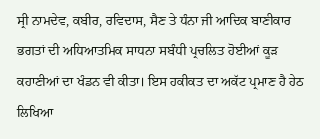ਸ੍ਰੀ ਨਾਮਦੇਵ, ਕਬੀਰ, ਰਵਿਦਾਸ, ਸੈਣ ਤੇ ਧੰਨਾ ਜੀ ਆਦਿਕ ਬਾਣੀਕਾਰ ਭਗਤਾਂ ਦੀ ਅਧਿਆਤਮਿਕ ਸਾਧਨਾ ਸਬੰਧੀ ਪ੍ਰਚਲਿਤ ਹੋਈਆਂ ਕੂੜ ਕਹਾਣੀਆਂ ਦਾ ਖੰਡਨ ਵੀ ਕੀਤਾ। ਇਸ ਹਕੀਕਤ ਦਾ ਅਕੱਟ ਪ੍ਰਮਾਣ ਹੈ ਹੇਠ ਲਿਖਿਆ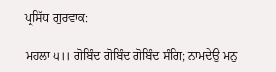ਪ੍ਰਸਿੱਧ ਗੁਰਵਾਕ:

ਮਹਲਾ ੫।। ਗੋਬਿੰਦ ਗੋਬਿੰਦ ਗੋਬਿੰਦ ਸੰਗਿ; ਨਾਮਦੇਉ ਮਨੁ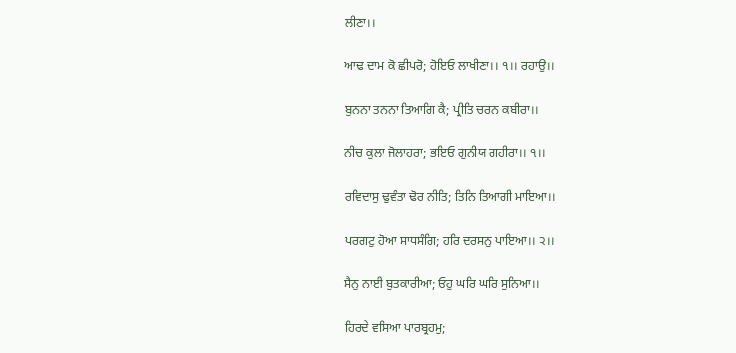ਲੀਣਾ।।

ਆਢ ਦਾਮ ਕੋ ਛੀਪਰੋ; ਹੋਇਓ ਲਾਖੀਣਾ।। ੧।। ਰਹਾਉ।।

ਬੁਨਨਾ ਤਨਨਾ ਤਿਆਗਿ ਕੈ; ਪ੍ਰੀਤਿ ਚਰਨ ਕਬੀਰਾ।।

ਨੀਚ ਕੁਲਾ ਜੋਲਾਹਰਾ; ਭਇਓ ਗੁਨੀਯ ਗਹੀਰਾ।। ੧।।

ਰਵਿਦਾਸੁ ਢੁਵੰਤਾ ਢੋਰ ਨੀਤਿ; ਤਿਨਿ ਤਿਆਗੀ ਮਾਇਆ।।

ਪਰਗਟੁ ਹੋਆ ਸਾਧਸੰਗਿ; ਹਰਿ ਦਰਸਨੁ ਪਾਇਆ।। ੨।।

ਸੈਨੁ ਨਾਈ ਬੁਤਕਾਰੀਆ; ਓਹੁ ਘਰਿ ਘਰਿ ਸੁਨਿਆ।।

ਹਿਰਦੇ ਵਸਿਆ ਪਾਰਬ੍ਰਹਮੁ;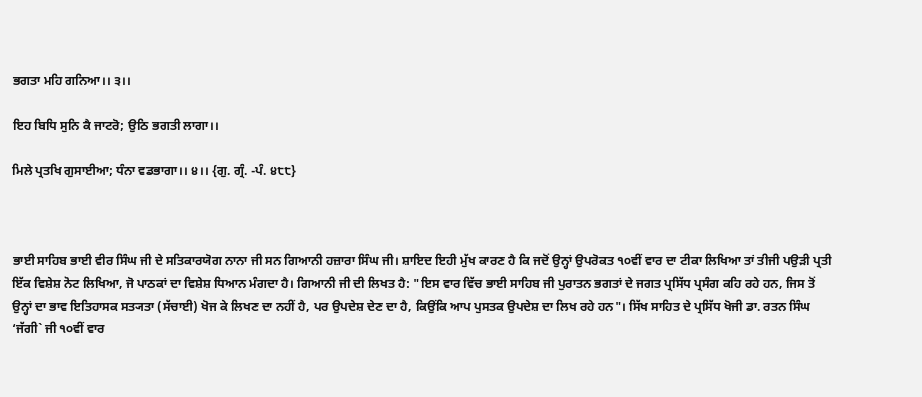ਭਗਤਾ ਮਹਿ ਗਨਿਆ।। ੩।।

ਇਹ ਬਿਧਿ ਸੁਨਿ ਕੈ ਜਾਟਰੋ; ਉਠਿ ਭਗਤੀ ਲਾਗਾ।।

ਮਿਲੇ ਪ੍ਰਤਖਿ ਗੁਸਾਈਆ; ਧੰਨਾ ਵਡਭਾਗਾ।। ੪।। {ਗੁ. ਗ੍ਰੰ. -ਪੰ. ੪੮੮}



ਭਾਈ ਸਾਹਿਬ ਭਾਈ ਵੀਰ ਸਿੰਘ ਜੀ ਦੇ ਸਤਿਕਾਰਯੋਗ ਨਾਨਾ ਜੀ ਸਨ ਗਿਆਨੀ ਹਜ਼ਾਰਾ ਸਿੰਘ ਜੀ। ਸ਼ਾਇਦ ਇਹੀ ਮੁੱਖ ਕਾਰਣ ਹੈ ਕਿ ਜਦੋਂ ਉਨ੍ਹਾਂ ਉਪਰੋਕਤ ੧੦ਵੀਂ ਵਾਰ ਦਾ ਟੀਕਾ ਲਿਖਿਆ ਤਾਂ ਤੀਜੀ ਪਉੜੀ ਪ੍ਰਤੀ ਇੱਕ ਵਿਸ਼ੇਸ਼ ਨੋਟ ਲਿਖਿਆ, ਜੋ ਪਾਠਕਾਂ ਦਾ ਵਿਸ਼ੇਸ਼ ਧਿਆਨ ਮੰਗਦਾ ਹੈ। ਗਿਆਨੀ ਜੀ ਦੀ ਲਿਖਤ ਹੈ: "ਇਸ ਵਾਰ ਵਿੱਚ ਭਾਈ ਸਾਹਿਬ ਜੀ ਪੁਰਾਤਨ ਭਗਤਾਂ ਦੇ ਜਗਤ ਪ੍ਰਸਿੱਧ ਪ੍ਰਸੰਗ ਕਹਿ ਰਹੇ ਹਨ, ਜਿਸ ਤੋਂ ਉਨ੍ਹਾਂ ਦਾ ਭਾਵ ਇਤਿਹਾਸਕ ਸਤ੍ਯਤਾ (ਸੱਚਾਈ) ਖੋਜ ਕੇ ਲਿਖਣ ਦਾ ਨਹੀਂ ਹੈ, ਪਰ ਉਪਦੇਸ਼ ਦੇਣ ਦਾ ਹੈ, ਕਿਉਂਕਿ ਆਪ ਪੁਸਤਕ ਉਪਦੇਸ਼ ਦਾ ਲਿਖ ਰਹੇ ਹਨ"। ਸਿੱਖ ਸਾਹਿਤ ਦੇ ਪ੍ਰਸਿੱਧ ਖੋਜੀ ਡਾ. ਰਤਨ ਸਿੰਘ ‘ਜੱਗੀ` ਜੀ ੧੦ਵੀਂ ਵਾਰ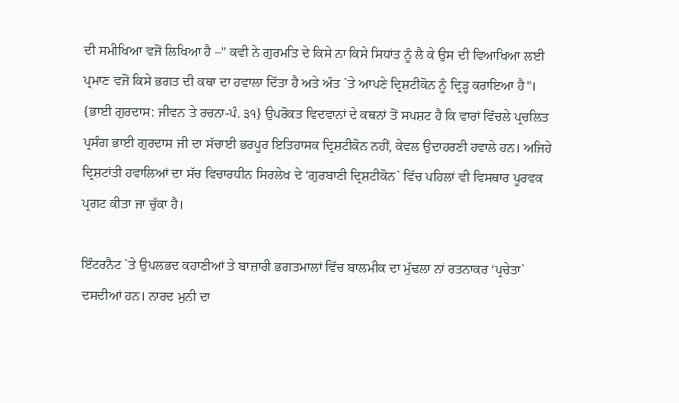ਦੀ ਸਮੀਖਿਆ ਵਜੋਂ ਲਿਖਿਆ ਹੈ –" ਕਵੀ ਨੇ ਗੁਰਮਤਿ ਦੇ ਕਿਸੇ ਨਾ ਕਿਸੇ ਸਿਧਾਂਤ ਨੂੰ ਲੈ ਕੇ ਉਸ ਦੀ ਵਿਆਖਿਆ ਲਈ ਪ੍ਰਮਾਣ ਵਜੋਂ ਕਿਸੇ ਭਗਤ ਦੀ ਕਥਾ ਦਾ ਹਵਾਲਾ ਦਿੱਤਾ ਹੈ ਅਤੇ ਅੰਤ `ਤੇ ਆਪਣੇ ਦ੍ਰਿਸ਼ਟੀਕੋਨ ਨੂੰ ਦ੍ਰਿੜ੍ਹ ਕਰਾਇਆ ਹੈ"। {ਭਾਈ ਗੁਰਦਾਸ: ਜੀਵਨ ਤੇ ਰਚਨਾ-ਪੰ. ੩੧} ਉਪਰੋਕਤ ਵਿਦਵਾਨਾਂ ਦੇ ਕਥਨਾਂ ਤੋਂ ਸਪਸ਼ਟ ਹੈ ਕਿ ਵਾਰਾਂ ਵਿੱਚਲੇ ਪ੍ਰਚਲਿਤ ਪ੍ਰਸੰਗ ਭਾਈ ਗੁਰਦਾਸ ਜੀ ਦਾ ਸੱਚਾਈ ਭਰਪੂਰ ਇਤਿਹਾਸਕ ਦ੍ਰਿਸ਼ਟੀਕੋਨ ਨਹੀਂ, ਕੇਵਲ ਉਦਾਹਰਣੀ ਹਵਾਲੇ ਹਨ। ਅਜਿਹੇ ਦ੍ਰਿਸ਼ਟਾਂਤੀ ਹਵਾਲਿਆਂ ਦਾ ਸੱਚ ਵਿਚਾਰਧੀਨ ਸਿਰਲੇਖ ਦੇ ‘ਗੁਰਬਾਣੀ ਦ੍ਰਿਸ਼ਟੀਕੋਨ` ਵਿੱਚ ਪਹਿਲਾਂ ਵੀ ਵਿਸਥਾਰ ਪੂਰਵਕ ਪ੍ਰਗਟ ਕੀਤਾ ਜਾ ਚੁੱਕਾ ਹੈ।

ਇੰਟਰਨੈਟ `ਤੇ ਉਪਲਭਦ ਕਹਾਣੀਆਂ ਤੇ ਬਾਜ਼ਾਰੀ ਭਗਤਮਾਲਾਂ ਵਿੱਚ ਬਾਲਮੀਕ ਦਾ ਮੁੱਢਲਾ ਨਾਂ ਰਤਨਾਕਰ ‘ਪ੍ਰਚੇਤਾ` ਦਸਦੀਆਂ ਹਨ। ਨਾਰਦ ਮੁਨੀ ਦਾ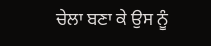ਚੇਲਾ ਬਣਾ ਕੇ ਉਸ ਨੂੰ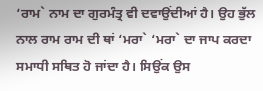‘ਰਾਮ` ਨਾਮ ਦਾ ਗੁਰਮੰਤ੍ਰ ਵੀ ਦਵਾਉਂਦੀਆਂ ਹੈ। ਉਹ ਭੁੱਲ ਨਾਲ ਰਾਮ ਰਾਮ ਦੀ ਥਾਂ ‘ਮਰਾ` ‘ਮਰਾ` ਦਾ ਜਾਪ ਕਰਦਾ ਸਮਾਧੀ ਸਥਿਤ ਹੋ ਜਾਂਦਾ ਹੈ। ਸਿਉਂਕ ਉਸ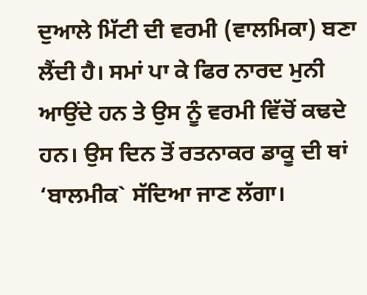ਦੁਆਲੇ ਮਿੱਟੀ ਦੀ ਵਰਮੀ (ਵਾਲਮਿਕਾ) ਬਣਾ ਲੈਂਦੀ ਹੈ। ਸਮਾਂ ਪਾ ਕੇ ਫਿਰ ਨਾਰਦ ਮੁਨੀ ਆਉਂਦੇ ਹਨ ਤੇ ਉਸ ਨੂੰ ਵਰਮੀ ਵਿੱਚੋਂ ਕਢਦੇ ਹਨ। ਉਸ ਦਿਨ ਤੋਂ ਰਤਨਾਕਰ ਡਾਕੂ ਦੀ ਥਾਂ ‘ਬਾਲਮੀਕ` ਸੱਦਿਆ ਜਾਣ ਲੱਗਾ।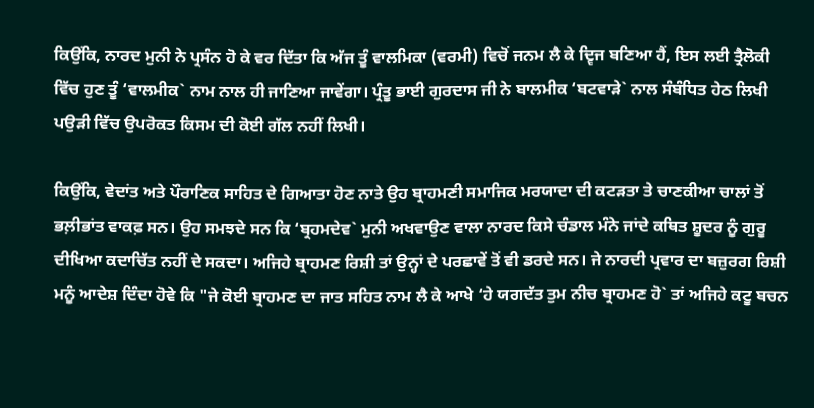ਕਿਉਂਕਿ, ਨਾਰਦ ਮੁਨੀ ਨੇ ਪ੍ਰਸੰਨ ਹੋ ਕੇ ਵਰ ਦਿੱਤਾ ਕਿ ਅੱਜ ਤੂੰ ਵਾਲਮਿਕਾ (ਵਰਮੀ) ਵਿਚੋਂ ਜਨਮ ਲੈ ਕੇ ਦ੍ਵਿਜ ਬਣਿਆ ਹੈਂ, ਇਸ ਲਈ ਤ੍ਰੈਲੋਕੀ ਵਿੱਚ ਹੁਣ ਤੂੰ ‘ਵਾਲਮੀਕ` ਨਾਮ ਨਾਲ ਹੀ ਜਾਣਿਆ ਜਾਵੇਂਗਾ। ਪ੍ਰੰਤੂ ਭਾਈ ਗੁਰਦਾਸ ਜੀ ਨੇ ਬਾਲਮੀਕ ‘ਬਟਵਾੜੇ` ਨਾਲ ਸੰਬੰਧਿਤ ਹੇਠ ਲਿਖੀ ਪਉੜੀ ਵਿੱਚ ਉਪਰੋਕਤ ਕਿਸਮ ਦੀ ਕੋਈ ਗੱਲ ਨਹੀਂ ਲਿਖੀ।

ਕਿਉਂਕਿ, ਵੇਦਾਂਤ ਅਤੇ ਪੌਰਾਣਿਕ ਸਾਹਿਤ ਦੇ ਗਿਆਤਾ ਹੋਣ ਨਾਤੇ ਉਹ ਬ੍ਰਾਹਮਣੀ ਸਮਾਜਿਕ ਮਰਯਾਦਾ ਦੀ ਕਟੜਤਾ ਤੇ ਚਾਣਕੀਆ ਚਾਲਾਂ ਤੋਂ ਭਲ਼ੀਭਾਂਤ ਵਾਕਫ਼ ਸਨ। ਉਹ ਸਮਝਦੇ ਸਨ ਕਿ ‘ਬ੍ਰਹਮਦੇਵ` ਮੁਨੀ ਅਖਵਾਉਣ ਵਾਲਾ ਨਾਰਦ ਕਿਸੇ ਚੰਡਾਲ ਮੰਨੇ ਜਾਂਦੇ ਕਥਿਤ ਸ਼ੂਦਰ ਨੂੰ ਗੁਰੂ ਦੀਖਿਆ ਕਦਾਚਿੱਤ ਨਹੀਂ ਦੇ ਸਕਦਾ। ਅਜਿਹੇ ਬ੍ਰਾਹਮਣ ਰਿਸ਼ੀ ਤਾਂ ਉਨ੍ਹਾਂ ਦੇ ਪਰਛਾਵੇਂ ਤੋਂ ਵੀ ਡਰਦੇ ਸਨ। ਜੇ ਨਾਰਦੀ ਪ੍ਰਵਾਰ ਦਾ ਬਜ਼ੁਰਗ ਰਿਸ਼ੀ ਮਨੂੰ ਆਦੇਸ਼ ਦਿੰਦਾ ਹੋਵੇ ਕਿ "ਜੇ ਕੋਈ ਬ੍ਰਾਹਮਣ ਦਾ ਜਾਤ ਸਹਿਤ ਨਾਮ ਲੈ ਕੇ ਆਖੇ ‘ਹੇ ਯਗਦੱਤ ਤੁਮ ਨੀਚ ਬ੍ਰਾਹਮਣ ਹੋ` ਤਾਂ ਅਜਿਹੇ ਕਟੂ ਬਚਨ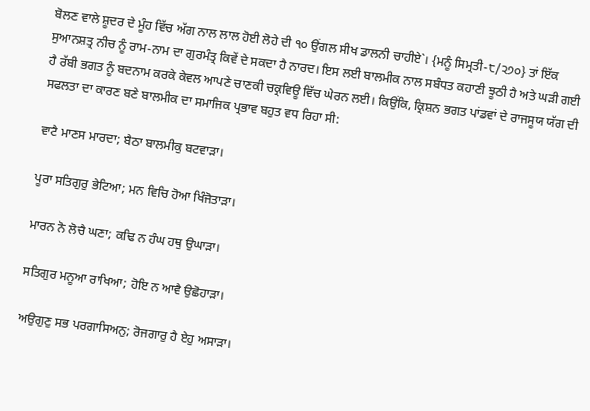ਬੋਲਣ ਵਾਲੇ ਸ਼ੂਦਰ ਦੇ ਮੂੰਹ ਵਿੱਚ ਅੱਗ ਨਾਲ ਲਾਲ ਹੋਈ ਲੋਹੇ ਦੀ ੧੦ ਉਂਗਲ ਸੀਖ ਡਾਲਨੀ ਚਾਹੀਏ`। {ਮਨੂੰ ਸਿਮ੍ਰਤੀ-੮/੨੭੦} ਤਾਂ ਇੱਕ ਸੁਆਨਸ਼ਤ੍ਰ ਨੀਚ ਨੂੰ ਰਾਮ-ਨਾਮ ਦਾ ਗੁਰਮੰਤ੍ਰ ਕਿਵੇਂ ਦੇ ਸਕਦਾ ਹੈ ਨਾਰਦ। ਇਸ ਲਈ ਬਾਲਮੀਕ ਨਾਲ ਸਬੰਧਤ ਕਹਾਣੀ ਝੂਠੀ ਹੈ ਅਤੇ ਘੜੀ ਗਈ ਹੈ ਰੱਬੀ ਭਗਤ ਨੂੰ ਬਦਨਾਮ ਕਰਕੇ ਕੇਵਲ ਆਪਣੇ ਚਾਣਕੀ ਚਕ੍ਰਵਿਊ ਵਿੱਚ ਘੇਰਨ ਲਈ। ਕਿਉਂਕਿ, ਕ੍ਰਿਸ਼ਨ ਭਗਤ ਪਾਂਡਵਾਂ ਦੇ ਰਾਜਸੂਯ ਯੱਗ ਦੀ ਸਫਲਤਾ ਦਾ ਕਾਰਣ ਬਣੇ ਬਾਲਮੀਕ ਦਾ ਸਮਾਜਿਕ ਪ੍ਰਭਾਵ ਬਹੁਤ ਵਧ ਰਿਹਾ ਸੀ:

ਵਾਟੈ ਮਾਣਸ ਮਾਰਦਾ; ਬੈਠਾ ਬਾਲਮੀਕੁ ਬਟਵਾੜਾ।

ਪੂਰਾ ਸਤਿਗੁਰੁ ਭੇਟਿਆ; ਮਨ ਵਿਚਿ ਹੋਆ ਖਿੰਜੋਤਾੜਾ।

ਮਾਰਨ ਨੋ ਲੋਚੈ ਘਣਾ; ਕਢਿ ਨ ਹੰਘ ਹਥੁ ਉਘਾੜਾ।

ਸਤਿਗੁਰ ਮਨੂਆ ਰਾਖਿਆ; ਹੋਇ ਨ ਆਵੈ ਉਛੋਹਾੜਾ।

ਅਉਗੁਣੁ ਸਭ ਪਰਗਾਸਿਅਨੁ; ਰੋਜਗਾਰੁ ਹੈ ਏਹੁ ਅਸਾੜਾ।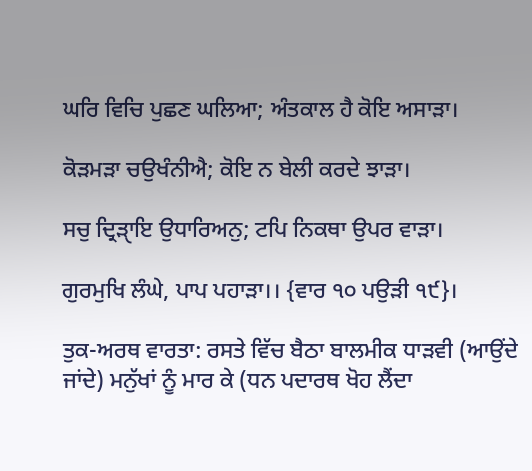ਘਰਿ ਵਿਚਿ ਪੁਛਣ ਘਲਿਆ; ਅੰਤਕਾਲ ਹੈ ਕੋਇ ਅਸਾੜਾ।

ਕੋੜਮੜਾ ਚਉਖੰਨੀਐ; ਕੋਇ ਨ ਬੇਲੀ ਕਰਦੇ ਝਾੜਾ।

ਸਚੁ ਦ੍ਰਿੜਾੑਇ ਉਧਾਰਿਅਨੁ; ਟਪਿ ਨਿਕਥਾ ਉਪਰ ਵਾੜਾ।

ਗੁਰਮੁਖਿ ਲੰਘੇ, ਪਾਪ ਪਹਾੜਾ।। {ਵਾਰ ੧੦ ਪਉੜੀ ੧੯}।

ਤੁਕ-ਅਰਥ ਵਾਰਤਾ: ਰਸਤੇ ਵਿੱਚ ਬੈਠਾ ਬਾਲਮੀਕ ਧਾੜਵੀ (ਆਉਂਦੇ ਜਾਂਦੇ) ਮਨੁੱਖਾਂ ਨੂੰ ਮਾਰ ਕੇ (ਧਨ ਪਦਾਰਥ ਖੋਹ ਲੈਂਦਾ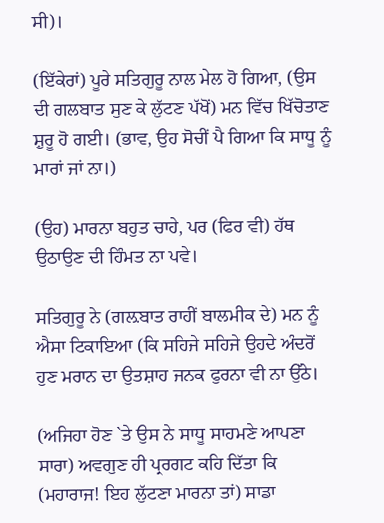ਸੀ)।

(ਇੱਕੇਰਾਂ) ਪੂਰੇ ਸਤਿਗੁਰੂ ਨਾਲ ਮੇਲ ਹੋ ਗਿਆ, (ਉਸ ਦੀ ਗਲਬਾਤ ਸੁਣ ਕੇ ਲੁੱਟਣ ਪੱਖੋਂ) ਮਨ ਵਿੱਚ ਖਿੱਚੋਤਾਣ ਸ਼ੁਰੂ ਹੋ ਗਈ। (ਭਾਵ, ਉਹ ਸੋਚੀਂ ਪੈ ਗਿਆ ਕਿ ਸਾਧੂ ਨੂੰ ਮਾਰਾਂ ਜਾਂ ਨਾ।)

(ਉਹ) ਮਾਰਨਾ ਬਹੁਤ ਚਾਹੇ, ਪਰ (ਫਿਰ ਵੀ) ਹੱਥ ਉਠਾਉਣ ਦੀ ਹਿੰਮਤ ਨਾ ਪਵੇ।

ਸਤਿਗੁਰੂ ਨੇ (ਗਲ਼ਬਾਤ ਰਾਹੀਂ ਬਾਲਮੀਕ ਦੇ) ਮਨ ਨੂੰ ਐਸਾ ਟਿਕਾਇਆ (ਕਿ ਸਹਿਜੇ ਸਹਿਜੇ ਉਹਦੇ ਅੰਦਰੋਂ ਹੁਣ ਮਰਾਨ ਦਾ ਉਤਸ਼ਾਹ ਜਨਕ ਫੁਰਨਾ ਵੀ ਨਾ ਉੱਠੇ।

(ਅਜਿਹਾ ਹੋਣ `ਤੇ ਉਸ ਨੇ ਸਾਧੂ ਸਾਹਮਣੇ ਆਪਣਾ ਸਾਰਾ) ਅਵਗੁਣ ਹੀ ਪ੍ਰਰਗਟ ਕਹਿ ਦਿੱਤਾ ਕਿ (ਮਹਾਰਾਜ! ਇਹ ਲੁੱਟਣਾ ਮਾਰਨਾ ਤਾਂ) ਸਾਡਾ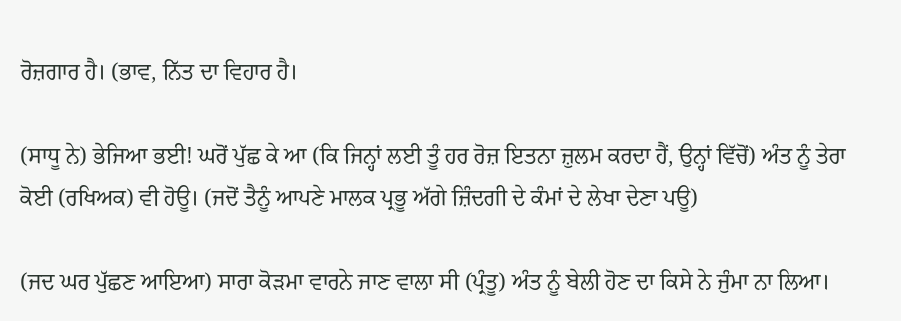ਰੋਜ਼ਗਾਰ ਹੈ। (ਭਾਵ, ਨਿੱਤ ਦਾ ਵਿਹਾਰ ਹੈ।

(ਸਾਧੂ ਨੇ) ਭੇਜਿਆ ਭਈ! ਘਰੋਂ ਪੁੱਛ ਕੇ ਆ (ਕਿ ਜਿਨ੍ਹਾਂ ਲਈ ਤੂੰ ਹਰ ਰੋਜ਼ ਇਤਨਾ ਜ਼ੁਲਮ ਕਰਦਾ ਹੈਂ, ਉਨ੍ਹਾਂ ਵਿੱਚੋਂ) ਅੰਤ ਨੂੰ ਤੇਰਾ ਕੋਈ (ਰਖਿਅਕ) ਵੀ ਹੋਊ। (ਜਦੋਂ ਤੈਨੂੰ ਆਪਣੇ ਮਾਲਕ ਪ੍ਰਭੂ ਅੱਗੇ ਜ਼ਿੰਦਗੀ ਦੇ ਕੰਮਾਂ ਦੇ ਲੇਖਾ ਦੇਣਾ ਪਊ)

(ਜਦ ਘਰ ਪੁੱਛਣ ਆਇਆ) ਸਾਰਾ ਕੋੜਮਾ ਵਾਰਨੇ ਜਾਣ ਵਾਲਾ ਸੀ (ਪ੍ਰੰਤੂ) ਅੰਤ ਨੂੰ ਬੇਲੀ ਹੋਣ ਦਾ ਕਿਸੇ ਨੇ ਜੁੰਮਾ ਨਾ ਲਿਆ।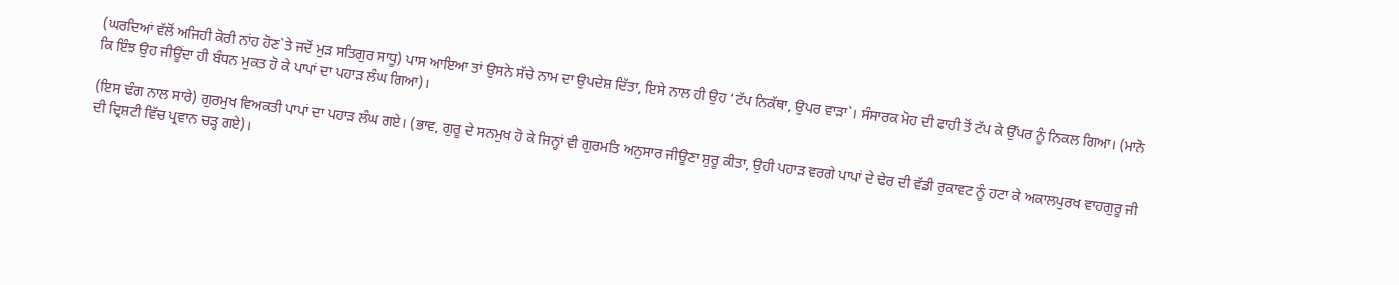(ਘਰਦਿਆਂ ਵੱਲੋਂ ਅਜਿਹੀ ਕੋਰੀ ਨਾਂਹ ਹੋਣ`ਤੇ ਜਦੋਂ ਮੁੜ ਸਤਿਗੁਰ ਸਾਧੂ) ਪਾਸ ਆਇਆ ਤਾਂ ਉਸਨੇ ਸੱਚੇ ਨਾਮ ਦਾ ਉਪਦੇਸ਼ ਦਿੱਤਾ, ਇਸੇ ਨਾਲ ਹੀ ਉਹ ‘ਟੱਪ ਨਿਕੱਥਾ, ਉਪਰ ਵਾੜਾ`। ਸੰਸਾਰਕ ਮੋਹ ਦੀ ਫਾਹੀ ਤੋਂ ਟੱਪ ਕੇ ਉੱਪਰ ਨੂੰ ਨਿਕਲ ਗਿਆ। (ਮਾਨੋ ਕਿ ਇੰਝ ਉਹ ਜੀਊਂਦਾ ਹੀ ਬੰਧਨ ਮੁਕਤ ਹੋ ਕੇ ਪਾਪਾਂ ਦਾ ਪਹਾੜ ਲੰਘ ਗਿਆ)।

(ਇਸ ਢੰਗ ਨਾਲ ਸਾਰੇ) ਗੁਰਮੁਖ ਵਿਅਕਤੀ ਪਾਪਾਂ ਦਾ ਪਹਾੜ ਲੰਘ ਗਏ। (ਭਾਵ, ਗੁਰੂ ਦੇ ਸਨਮੁਖ ਹੋ ਕੇ ਜਿਨ੍ਹਾਂ ਵੀ ਗੁਰਮਤਿ ਅਨੁਸਾਰ ਜੀਊਣਾ ਸ਼ੁਰੂ ਕੀਤਾ, ਉਹੀ ਪਹਾੜ ਵਰਗੇ ਪਾਪਾਂ ਦੇ ਢੇਰ ਦੀ ਵੱਡੀ ਰੁਕਾਵਟ ਨੂੰ ਹਟਾ ਕੇ ਅਕਾਲਪੁਰਖ ਵਾਹਗੁਰੂ ਜੀ ਦੀ ਦ੍ਰਿਸ਼ਟੀ ਵਿੱਚ ਪ੍ਰਵਾਨ ਚੜ੍ਹ ਗਏ)।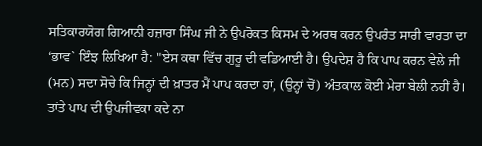ਸਤਿਕਾਰਯੋਗ ਗਿਆਨੀ ਹਜ਼ਾਰਾ ਸਿੰਘ ਜੀ ਨੇ ਉਪਰੋਕਤ ਕਿਸਮ ਦੇ ਅਰਥ ਕਰਨ ਉਪਰੰਤ ਸਾਰੀ ਵਾਰਤਾ ਦਾ ‘ਭਾਵ` ਇੰਝ ਲਿਖਿਆ ਹੈ: "ਏਸ ਕਥਾ ਵਿੱਚ ਗੁਰੂ ਦੀ ਵਡਿਆਈ ਹੈ। ਉਪਦੇਸ਼ ਹੈ ਕਿ ਪਾਪ ਕਰਨ ਵੇਲੇ ਜੀ (ਮਨ) ਸਦਾ ਸੋਚੇ ਕਿ ਜਿਨ੍ਹਾਂ ਦੀ ਖ਼ਾਤਰ ਮੈਂ ਪਾਪ ਕਰਦਾ ਹਾਂ, (ਉਨ੍ਹਾਂ ਚੋਂ) ਅੰਤਕਾਲ ਕੋਈ ਮੇਰਾ ਬੇਲੀ ਨਹੀਂ ਹੈ। ਤਾਂਤੇ ਪਾਪ ਦੀ ਉਪਜੀਵਕਾ ਕਦੇ ਨਾ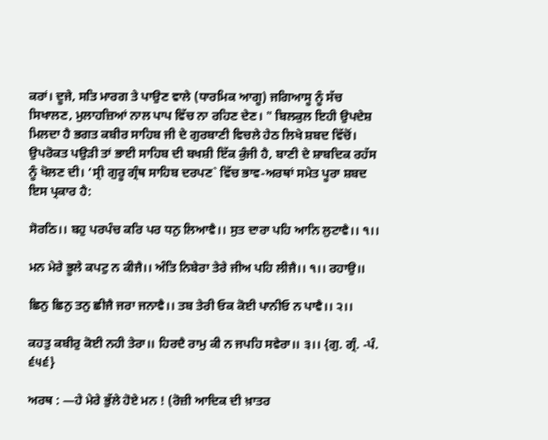ਕਰਾਂ। ਦੂਜੇ, ਸਤਿ ਮਾਰਗ ਤੇ ਪਾਉਣ ਵਾਲੇ (ਧਾਰਮਿਕ ਆਗੂ) ਜਗਿਆਸੂ ਨੂੰ ਸੱਚ ਸਿਖਾਲਣ, ਮੁਲਾਹਜ਼ਿਆਂ ਨਾਲ ਪਾਪ ਵਿੱਚ ਨਾ ਰਹਿਣ ਦੇਣ। " ਬਿਲਕੁਲ ਇਹੀ ਉਪਦੇਸ਼ ਮਿਲਦਾ ਹੈ ਭਗਤ ਕਬੀਰ ਸਾਹਿਬ ਜੀ ਦੇ ਗੁਰਬਾਣੀ ਵਿਚਲੇ ਹੇਠ ਲਿਖੇ ਸ਼ਬਦ ਵਿੱਚੋਂ। ਉਪਰੋਕਤ ਪਉੜੀ ਤਾਂ ਭਾਈ ਸਾਹਿਬ ਦੀ ਬਖਸ਼ੀ ਇੱਕ ਕੁੰਜੀ ਹੈ, ਬਾਣੀ ਦੇ ਸ਼ਾਬਦਿਕ ਰਹੱਸ ਨੂੰ ਖੋਲਣ ਦੀ। ‘ਸ੍ਰੀ ਗੁਰੂ ਗ੍ਰੰਥ ਸਾਹਿਬ ਦਰਪਣ` ਵਿੱਚ ਭਾਵ-ਅਰਥਾਂ ਸਮੇਤ ਪੂਰਾ ਸ਼ਬਦ ਇਸ ਪ੍ਰਕਾਰ ਹੈ:

ਸੋਰਠਿ।। ਬਹੁ ਪਰਪੰਚ ਕਰਿ ਪਰ ਧਨੁ ਲਿਆਵੈ।। ਸੁਤ ਦਾਰਾ ਪਹਿ ਆਨਿ ਲੁਟਾਵੈ।। ੧।।

ਮਨ ਮੇਰੇ ਭੂਲੇ ਕਪਟੁ ਨ ਕੀਜੈ।। ਅੰਤਿ ਨਿਬੇਰਾ ਤੇਰੇ ਜੀਅ ਪਹਿ ਲੀਜੈ।। ੧।। ਰਹਾਉ।।

ਛਿਨੁ ਛਿਨੁ ਤਨੁ ਛੀਜੈ ਜਰਾ ਜਨਾਵੈ।। ਤਬ ਤੇਰੀ ਓਕ ਕੋਈ ਪਾਨੀਓ ਨ ਪਾਵੈ।। ੨।।

ਕਹਤੁ ਕਬੀਰੁ ਕੋਈ ਨਹੀ ਤੇਰਾ।। ਹਿਰਦੈ ਰਾਮੁ ਕੀ ਨ ਜਪਹਿ ਸਵੇਰਾ।। ੩।। {ਗੁ. ਗ੍ਰੰ. -ਪੰ. ੬੫੬}

ਅਰਥ : —ਹੇ ਮੇਰੇ ਭੁੱਲੇ ਹੋਏ ਮਨ ! (ਰੋਜ਼ੀ ਆਦਿਕ ਦੀ ਖ਼ਾਤਰ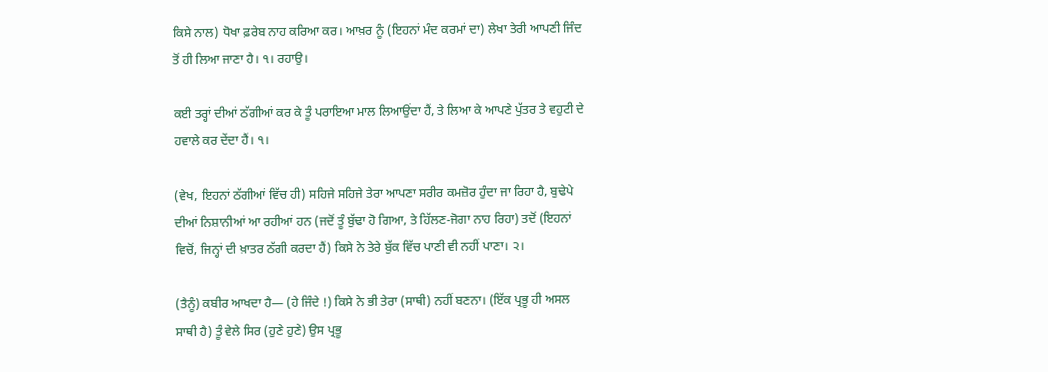ਕਿਸੇ ਨਾਲ) ਧੋਖਾ ਫ਼ਰੇਬ ਨਾਹ ਕਰਿਆ ਕਰ। ਆਖ਼ਰ ਨੂੰ (ਇਹਨਾਂ ਮੰਦ ਕਰਮਾਂ ਦਾ) ਲੇਖਾ ਤੇਰੀ ਆਪਣੀ ਜਿੰਦ ਤੋਂ ਹੀ ਲਿਆ ਜਾਣਾ ਹੈ। ੧। ਰਹਾਉ।

ਕਈ ਤਰ੍ਹਾਂ ਦੀਆਂ ਠੱਗੀਆਂ ਕਰ ਕੇ ਤੂੰ ਪਰਾਇਆ ਮਾਲ ਲਿਆਉਂਦਾ ਹੈਂ, ਤੇ ਲਿਆ ਕੇ ਆਪਣੇ ਪੁੱਤਰ ਤੇ ਵਹੁਟੀ ਦੇ ਹਵਾਲੇ ਕਰ ਦੇਂਦਾ ਹੈਂ। ੧।

(ਵੇਖ, ਇਹਨਾਂ ਠੱਗੀਆਂ ਵਿੱਚ ਹੀ) ਸਹਿਜੇ ਸਹਿਜੇ ਤੇਰਾ ਆਪਣਾ ਸਰੀਰ ਕਮਜ਼ੋਰ ਹੁੰਦਾ ਜਾ ਰਿਹਾ ਹੈ, ਬੁਢੇਪੇ ਦੀਆਂ ਨਿਸ਼ਾਨੀਆਂ ਆ ਰਹੀਆਂ ਹਨ (ਜਦੋਂ ਤੂੰ ਬੁੱਢਾ ਹੋ ਗਿਆ, ਤੇ ਹਿੱਲਣ-ਜੋਗਾ ਨਾਹ ਰਿਹਾ) ਤਦੋਂ (ਇਹਨਾਂ ਵਿਚੋਂ, ਜਿਨ੍ਹਾਂ ਦੀ ਖ਼ਾਤਰ ਠੱਗੀ ਕਰਦਾ ਹੈਂ) ਕਿਸੇ ਨੇ ਤੇਰੇ ਬੁੱਕ ਵਿੱਚ ਪਾਣੀ ਵੀ ਨਹੀਂ ਪਾਣਾ। ੨।

(ਤੈਨੂੰ) ਕਬੀਰ ਆਖਦਾ ਹੈ— (ਹੇ ਜਿੰਦੇ !) ਕਿਸੇ ਨੇ ਭੀ ਤੇਰਾ (ਸਾਥੀ) ਨਹੀਂ ਬਣਨਾ। (ਇੱਕ ਪ੍ਰਭੂ ਹੀ ਅਸਲ ਸਾਥੀ ਹੈ) ਤੂੰ ਵੇਲੇ ਸਿਰ (ਹੁਣੇ ਹੁਣੇ) ਉਸ ਪ੍ਰਭੂ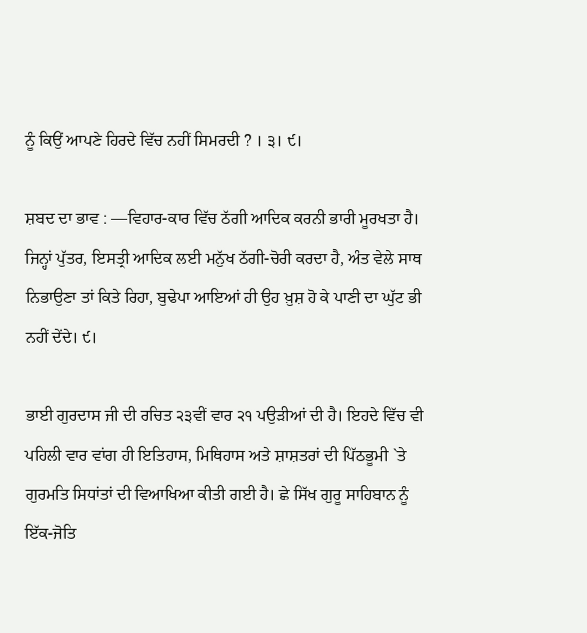ਨੂੰ ਕਿਉਂ ਆਪਣੇ ਹਿਰਦੇ ਵਿੱਚ ਨਹੀਂ ਸਿਮਰਦੀ ? । ੩। ੯।

ਸ਼ਬਦ ਦਾ ਭਾਵ : —ਵਿਹਾਰ-ਕਾਰ ਵਿੱਚ ਠੱਗੀ ਆਦਿਕ ਕਰਨੀ ਭਾਰੀ ਮੂਰਖਤਾ ਹੈ। ਜਿਨ੍ਹਾਂ ਪੁੱਤਰ, ਇਸਤ੍ਰੀ ਆਦਿਕ ਲਈ ਮਨੁੱਖ ਠੱਗੀ-ਚੋਰੀ ਕਰਦਾ ਹੈ, ਅੰਤ ਵੇਲੇ ਸਾਥ ਨਿਭਾਉਣਾ ਤਾਂ ਕਿਤੇ ਰਿਹਾ, ਬੁਢੇਪਾ ਆਇਆਂ ਹੀ ਉਹ ਖ਼ੁਸ਼ ਹੋ ਕੇ ਪਾਣੀ ਦਾ ਘੁੱਟ ਭੀ ਨਹੀਂ ਦੇਂਦੇ। ੯।

ਭਾਈ ਗੁਰਦਾਸ ਜੀ ਦੀ ਰਚਿਤ ੨੩ਵੀਂ ਵਾਰ ੨੧ ਪਉੜੀਆਂ ਦੀ ਹੈ। ਇਹਦੇ ਵਿੱਚ ਵੀ ਪਹਿਲੀ ਵਾਰ ਵਾਂਗ ਹੀ ਇਤਿਹਾਸ, ਮਿਥਿਹਾਸ ਅਤੇ ਸ਼ਾਸ਼ਤਰਾਂ ਦੀ ਪਿੱਠਭੂਮੀ `ਤੇ ਗੁਰਮਤਿ ਸਿਧਾਂਤਾਂ ਦੀ ਵਿਆਖਿਆ ਕੀਤੀ ਗਈ ਹੈ। ਛੇ ਸਿੱਖ ਗੁਰੂ ਸਾਹਿਬਾਨ ਨੂੰ ਇੱਕ-ਜੋਤਿ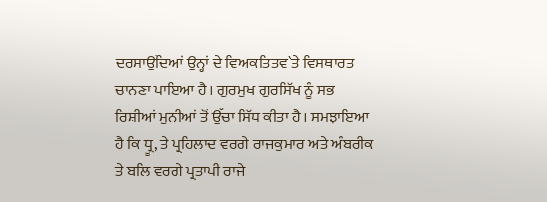ਦਰਸਾਉਂਦਿਆਂ ਉਨ੍ਹਾਂ ਦੇ ਵਿਅਕਤਿਤਵ`ਤੇ ਵਿਸਥਾਰਤ ਚਾਨਣਾ ਪਾਇਆ ਹੈ। ਗੁਰਮੁਖ ਗੁਰਸਿੱਖ ਨੂੰ ਸਭ ਰਿਸ਼ੀਆਂ ਮੁਨੀਆਂ ਤੋਂ ਉੱਚਾ ਸਿੱਧ ਕੀਤਾ ਹੈ। ਸਮਝਾਇਆ ਹੈ ਕਿ ਧ੍ਰੂ, ਤੇ ਪ੍ਰਹਿਲਾਦ ਵਰਗੇ ਰਾਜਕੁਮਾਰ ਅਤੇ ਅੰਬਰੀਕ ਤੇ ਬਲਿ ਵਰਗੇ ਪ੍ਰਤਾਪੀ ਰਾਜੇ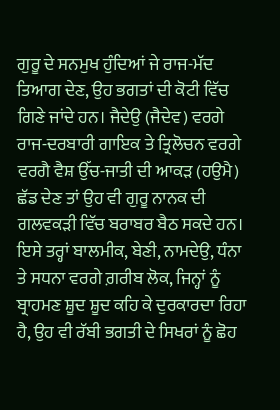ਗੁਰੂ ਦੇ ਸਨਮੁਖ ਹੁੰਦਿਆਂ ਜੇ ਰਾਜ-ਮੱਦ ਤਿਆਗ ਦੇਣ, ਉਹ ਭਗਤਾਂ ਦੀ ਕੋਟੀ ਵਿੱਚ ਗਿਣੇ ਜਾਂਦੇ ਹਨ। ਜੈਦੇਉ (ਜੈਦੇਵ) ਵਰਗੇ ਰਾਜ-ਦਰਬਾਰੀ ਗਾਇਕ ਤੇ ਤ੍ਰਿਲੋਚਨ ਵਰਗੇ ਵਰਗੈ ਵੈਸ਼ ਉੱਚ-ਜਾਤੀ ਦੀ ਆਕੜ (ਹਉਮੈ) ਛੱਡ ਦੇਣ ਤਾਂ ਉਹ ਵੀ ਗੁਰੂ ਨਾਨਕ ਦੀ ਗਲਵਕੜੀ ਵਿੱਚ ਬਰਾਬਰ ਬੈਠ ਸਕਦੇ ਹਨ। ਇਸੇ ਤਰ੍ਹਾਂ ਬਾਲਮੀਕ, ਬੇਣੀ, ਨਾਮਦੇਉ, ਧੰਨਾ ਤੇ ਸਧਨਾ ਵਰਗੇ ਗ਼ਰੀਬ ਲੋਕ, ਜਿਨ੍ਹਾਂ ਨੂੰ ਬ੍ਰਾਹਮਣ ਸ਼ੂਦ ਸ਼ੂਦ ਕਹਿ ਕੇ ਦੁਰਕਾਰਦਾ ਰਿਹਾ ਹੈ, ਉਹ ਵੀ ਰੱਬੀ ਭਗਤੀ ਦੇ ਸਿਖਰਾਂ ਨੂੰ ਛੋਹ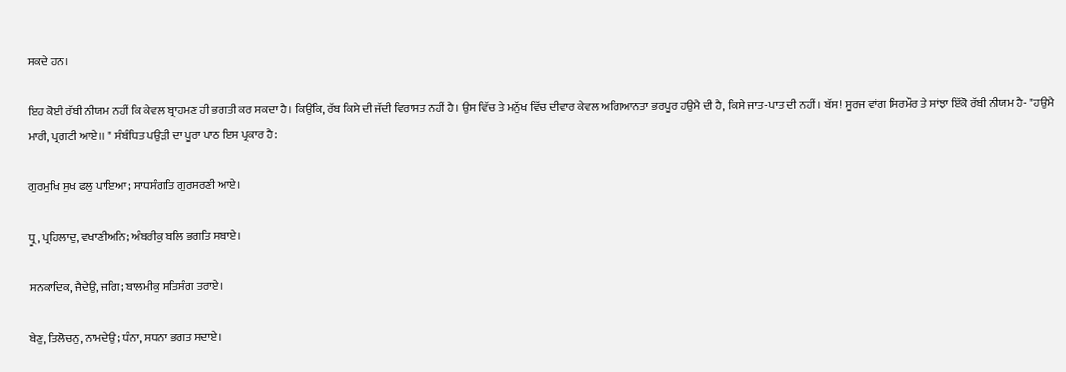ਸਕਦੇ ਹਨ।

ਇਹ ਕੋਈ ਰੱਬੀ ਨੀਯਮ ਨਹੀਂ ਕਿ ਕੇਵਲ ਬ੍ਰਾਹਮਣ ਹੀ ਭਗਤੀ ਕਰ ਸਕਦਾ ਹੈ। ਕਿਉਂਕਿ, ਰੱਬ ਕਿਸੇ ਦੀ ਜੱਦੀ ਵਿਰਾਸਤ ਨਹੀਂ ਹੈ। ਉਸ ਵਿੱਚ ਤੇ ਮਨੁੱਖ ਵਿੱਚ ਦੀਵਾਰ ਕੇਵਲ ਅਗਿਆਨਤਾ ਭਰਪੂਰ ਹਉਮੈ ਦੀ ਹੈ, ਕਿਸੇ ਜਾਤ-ਪਾਤ ਦੀ ਨਹੀਂ। ਬੱਸ! ਸੂਰਜ ਵਾਂਗ ਸਿਰਮੌਰ ਤੇ ਸਾਂਝਾ ਇੱਕੋ ਰੱਬੀ ਨੀਯਮ ਹੈ- "ਹਉਮੈ ਮਾਰੀ, ਪ੍ਰਗਟੀ ਆਏ।। " ਸੰਬੰਧਿਤ ਪਉੜੀ ਦਾ ਪੂਰਾ ਪਾਠ ਇਸ ਪ੍ਰਕਾਰ ਹੈ:

ਗੁਰਮੁਖਿ ਸੁਖ ਫਲੁ ਪਾਇਆ; ਸਾਧਸੰਗਤਿ ਗੁਰਸਰਣੀ ਆਏ।

ਧ੍ਰੂ, ਪ੍ਰਹਿਲਾਦੁ, ਵਖਾਣੀਅਨਿ; ਅੰਬਰੀਕੁ ਬਲਿ ਭਗਤਿ ਸਬਾਏ।

ਸਨਕਾਦਿਕ, ਜੈਦੇਉ, ਜਗਿ; ਬਾਲਮੀਕੁ ਸਤਿਸੰਗ ਤਰਾਏ।

ਬੇਣੁ, ਤਿਲੋਚਨੁ, ਨਾਮਦੇਉ; ਧੰਨਾ, ਸਧਨਾ ਭਗਤ ਸਦਾਏ।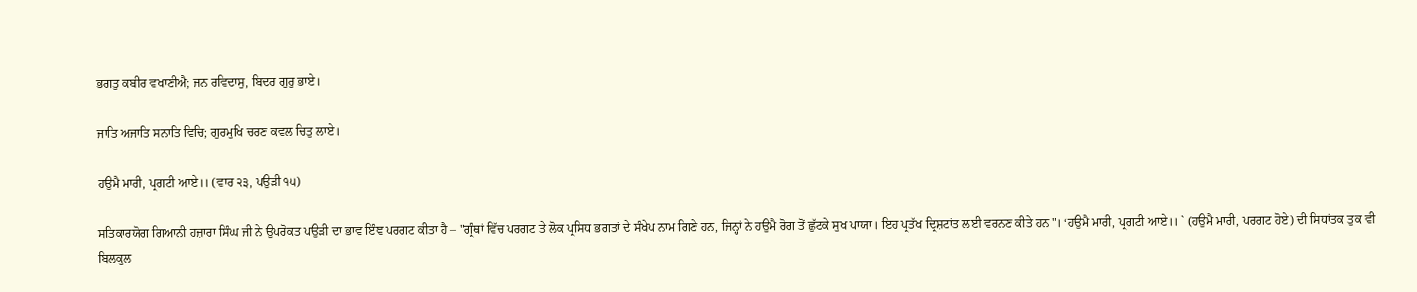ਭਗਤੁ ਕਬੀਰ ਵਖਾਣੀਐ; ਜਨ ਰਵਿਦਾਸੁ, ਬਿਦਰ ਗੁਰੁ ਭਾਏ।

ਜਾਤਿ ਅਜਾਤਿ ਸਨਾਤਿ ਵਿਚਿ; ਗੁਰਮੁਖਿ ਚਰਣ ਕਵਲ ਚਿਤੁ ਲਾਏ।

ਹਉਮੈ ਮਾਰੀ, ਪ੍ਰਗਟੀ ਆਏ।। (ਵਾਰ ੨੩, ਪਉੜੀ ੧੫)

ਸਤਿਕਾਰਯੋਗ ਗਿਆਨੀ ਹਜ਼ਾਰਾ ਸਿੰਘ ਜੀ ਨੇ ਉਪਰੋਕਤ ਪਉੜੀ ਦਾ ਭਾਵ ਇੰਞ ਪਰਗਟ ਕੀਤਾ ਹੈ – "ਗ੍ਰੰਥਾਂ ਵਿੱਚ ਪਰਗਟ ਤੇ ਲੋਕ ਪ੍ਰਸਿਧ ਭਗਤਾਂ ਦੇ ਸੰਖੇਪ ਨਾਮ ਗਿਣੇ ਹਨ, ਜਿਨ੍ਹਾਂ ਨੇ ਹਉਮੈ ਰੋਗ ਤੋਂ ਛੁੱਟਕੇ ਸੁਖ ਪਾਯਾ। ਇਹ ਪ੍ਰਤੱਖ ਦ੍ਰਿਸ਼ਟਾਂਤ ਲਈ ਵਰਨਣ ਕੀਤੇ ਹਨ"। ‘ਹਉਮੈ ਮਾਰੀ, ਪ੍ਰਗਟੀ ਆਏ।। ` (ਹਉਮੈ ਮਾਰੀ, ਪਰਗਟ ਹੋਏ) ਦੀ ਸਿਧਾਂਤਕ ਤੁਕ ਵੀ ਬਿਲਕੁਲ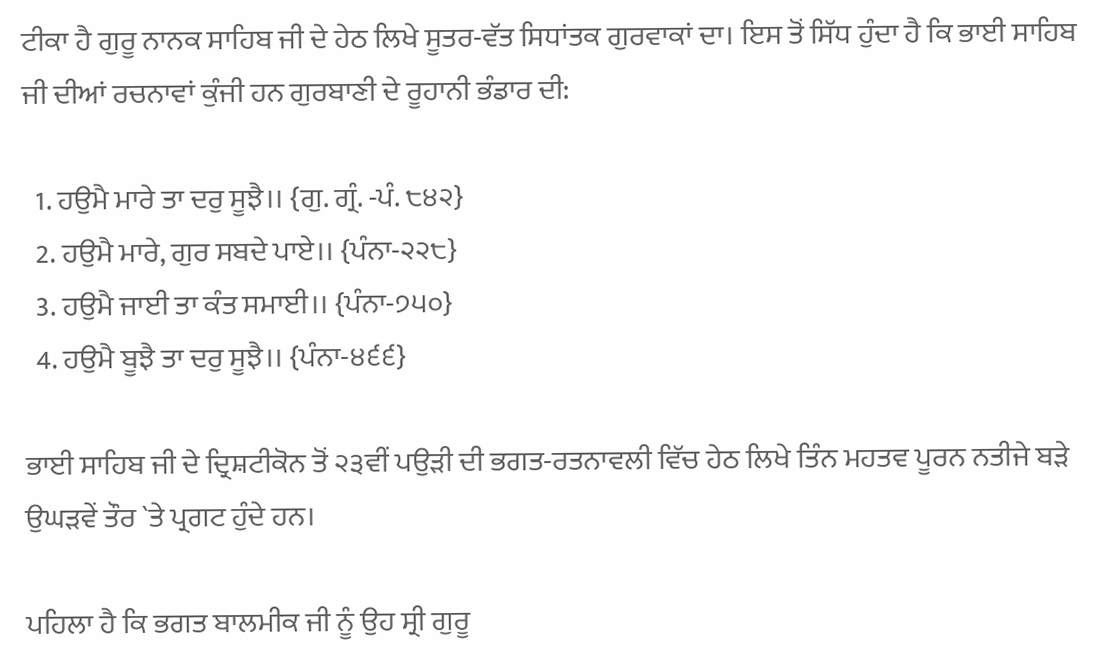ਟੀਕਾ ਹੈ ਗੁਰੂ ਨਾਨਕ ਸਾਹਿਬ ਜੀ ਦੇ ਹੇਠ ਲਿਖੇ ਸੂਤਰ-ਵੱਤ ਸਿਧਾਂਤਕ ਗੁਰਵਾਕਾਂ ਦਾ। ਇਸ ਤੋਂ ਸਿੱਧ ਹੁੰਦਾ ਹੈ ਕਿ ਭਾਈ ਸਾਹਿਬ ਜੀ ਦੀਆਂ ਰਚਨਾਵਾਂ ਕੁੰਜੀ ਹਨ ਗੁਰਬਾਣੀ ਦੇ ਰੂਹਾਨੀ ਭੰਡਾਰ ਦੀ:

  1. ਹਉਮੈ ਮਾਰੇ ਤਾ ਦਰੁ ਸੂਝੈ।। {ਗੁ. ਗ੍ਰੰ. -ਪੰ. ੮੪੨}
  2. ਹਉਮੈ ਮਾਰੇ, ਗੁਰ ਸਬਦੇ ਪਾਏ।। {ਪੰਨਾ-੨੨੮}
  3. ਹਉਮੈ ਜਾਈ ਤਾ ਕੰਤ ਸਮਾਈ।। {ਪੰਨਾ-੭੫੦}
  4. ਹਉਮੈ ਬੂਝੈ ਤਾ ਦਰੁ ਸੂਝੈ।। {ਪੰਨਾ-੪੬੬}

ਭਾਈ ਸਾਹਿਬ ਜੀ ਦੇ ਦ੍ਰਿਸ਼ਟੀਕੋਨ ਤੋਂ ੨੩ਵੀਂ ਪਉੜੀ ਦੀ ਭਗਤ-ਰਤਨਾਵਲੀ ਵਿੱਚ ਹੇਠ ਲਿਖੇ ਤਿੰਨ ਮਹਤਵ ਪੂਰਨ ਨਤੀਜੇ ਬੜੇ ਉਘੜਵੇਂ ਤੌਰ `ਤੇ ਪ੍ਰਗਟ ਹੁੰਦੇ ਹਨ।

ਪਹਿਲਾ ਹੈ ਕਿ ਭਗਤ ਬਾਲਮੀਕ ਜੀ ਨੂੰ ਉਹ ਸ੍ਰੀ ਗੁਰੂ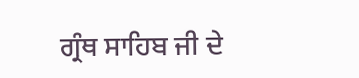ਗ੍ਰੰਥ ਸਾਹਿਬ ਜੀ ਦੇ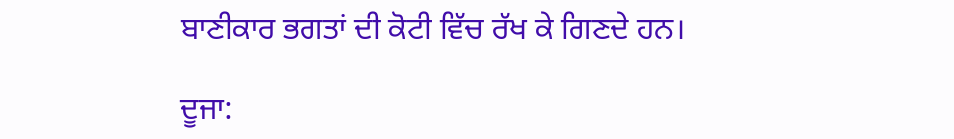ਬਾਣੀਕਾਰ ਭਗਤਾਂ ਦੀ ਕੋਟੀ ਵਿੱਚ ਰੱਖ ਕੇ ਗਿਣਦੇ ਹਨ।

ਦੂਜਾ: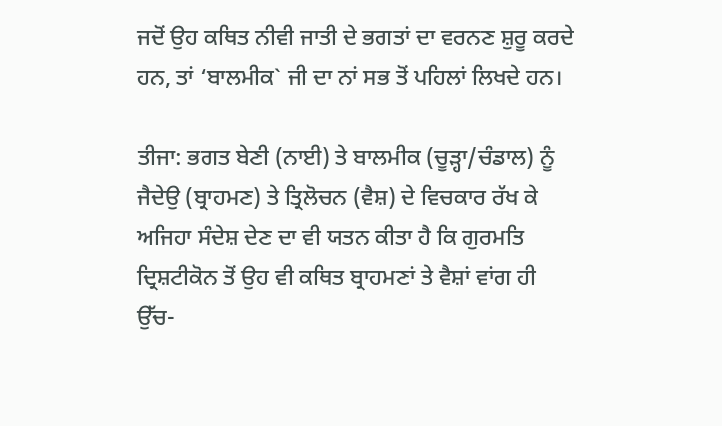ਜਦੋਂ ਉਹ ਕਥਿਤ ਨੀਵੀ ਜਾਤੀ ਦੇ ਭਗਤਾਂ ਦਾ ਵਰਨਣ ਸ਼ੁਰੂ ਕਰਦੇ ਹਨ, ਤਾਂ ‘ਬਾਲਮੀਕ` ਜੀ ਦਾ ਨਾਂ ਸਭ ਤੋਂ ਪਹਿਲਾਂ ਲਿਖਦੇ ਹਨ।

ਤੀਜਾ: ਭਗਤ ਬੇਣੀ (ਨਾਈ) ਤੇ ਬਾਲਮੀਕ (ਚੂੜ੍ਹਾ/ਚੰਡਾਲ) ਨੂੰ ਜੈਦੇਉ (ਬ੍ਰਾਹਮਣ) ਤੇ ਤ੍ਰਿਲੋਚਨ (ਵੈਸ਼) ਦੇ ਵਿਚਕਾਰ ਰੱਖ ਕੇ ਅਜਿਹਾ ਸੰਦੇਸ਼ ਦੇਣ ਦਾ ਵੀ ਯਤਨ ਕੀਤਾ ਹੈ ਕਿ ਗੁਰਮਤਿ ਦ੍ਰਿਸ਼ਟੀਕੋਨ ਤੋਂ ਉਹ ਵੀ ਕਥਿਤ ਬ੍ਰਾਹਮਣਾਂ ਤੇ ਵੈਸ਼ਾਂ ਵਾਂਗ ਹੀ ਉੱਚ-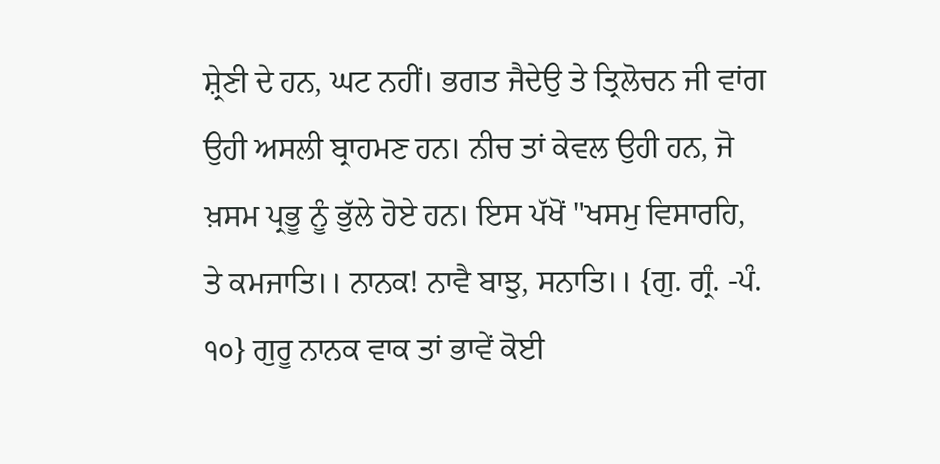ਸ਼੍ਰੇਣੀ ਦੇ ਹਨ, ਘਟ ਨਹੀਂ। ਭਗਤ ਜੈਦੇਉ ਤੇ ਤ੍ਰਿਲੋਚਨ ਜੀ ਵਾਂਗ ਉਹੀ ਅਸਲੀ ਬ੍ਰਾਹਮਣ ਹਨ। ਨੀਚ ਤਾਂ ਕੇਵਲ ਉਹੀ ਹਨ, ਜੋ ਖ਼ਸਮ ਪ੍ਰਭੂ ਨੂੰ ਭੁੱਲੇ ਹੋਏ ਹਨ। ਇਸ ਪੱਖੋਂ "ਖਸਮੁ ਵਿਸਾਰਹਿ, ਤੇ ਕਮਜਾਤਿ।। ਨਾਨਕ! ਨਾਵੈ ਬਾਝੁ, ਸਨਾਤਿ।। {ਗੁ. ਗ੍ਰੰ. -ਪੰ. ੧੦} ਗੁਰੂ ਨਾਨਕ ਵਾਕ ਤਾਂ ਭਾਵੇਂ ਕੋਈ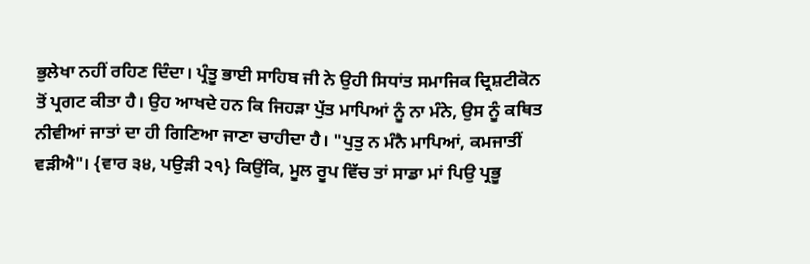ਭੁਲੇਖਾ ਨਹੀਂ ਰਹਿਣ ਦਿੰਦਾ। ਪ੍ਰੰਤੂ ਭਾਈ ਸਾਹਿਬ ਜੀ ਨੇ ਉਹੀ ਸਿਧਾਂਤ ਸਮਾਜਿਕ ਦ੍ਰਿਸ਼ਟੀਕੋਨ ਤੋਂ ਪ੍ਰਗਟ ਕੀਤਾ ਹੈ। ਉਹ ਆਖਦੇ ਹਨ ਕਿ ਜਿਹੜਾ ਪੁੱਤ ਮਾਪਿਆਂ ਨੂੰ ਨਾ ਮੰਨੇ, ਉਸ ਨੂੰ ਕਥਿਤ ਨੀਵੀਆਂ ਜਾਤਾਂ ਦਾ ਹੀ ਗਿਣਿਆ ਜਾਣਾ ਚਾਹੀਦਾ ਹੈ। "ਪੁਤੁ ਨ ਮੰਨੈ ਮਾਪਿਆਂ, ਕਮਜਾਤੀਂ ਵੜੀਐ"। {ਵਾਰ ੩੪, ਪਉੜੀ ੨੧} ਕਿਉਂਕਿ, ਮੂਲ ਰੂਪ ਵਿੱਚ ਤਾਂ ਸਾਡਾ ਮਾਂ ਪਿਉ ਪ੍ਰਭੂ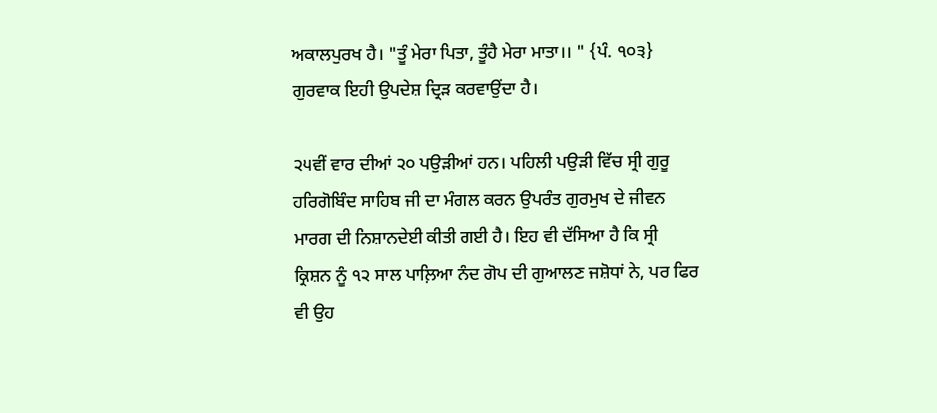ਅਕਾਲਪੁਰਖ ਹੈ। "ਤੂੰ ਮੇਰਾ ਪਿਤਾ, ਤੂੰਹੈ ਮੇਰਾ ਮਾਤਾ।। " {ਪੰ. ੧੦੩} ਗੁਰਵਾਕ ਇਹੀ ਉਪਦੇਸ਼ ਦ੍ਰਿੜ ਕਰਵਾਉਂਦਾ ਹੈ।

੨੫ਵੀਂ ਵਾਰ ਦੀਆਂ ੨੦ ਪਉੜੀਆਂ ਹਨ। ਪਹਿਲੀ ਪਉੜੀ ਵਿੱਚ ਸ੍ਰੀ ਗੁਰੂ ਹਰਿਗੋਬਿੰਦ ਸਾਹਿਬ ਜੀ ਦਾ ਮੰਗਲ ਕਰਨ ਉਪਰੰਤ ਗੁਰਮੁਖ ਦੇ ਜੀਵਨ ਮਾਰਗ ਦੀ ਨਿਸ਼ਾਨਦੇਈ ਕੀਤੀ ਗਈ ਹੈ। ਇਹ ਵੀ ਦੱਸਿਆ ਹੈ ਕਿ ਸ੍ਰੀ ਕ੍ਰਿਸ਼ਨ ਨੂੰ ੧੨ ਸਾਲ ਪਾਲ਼ਿਆ ਨੰਦ ਗੋਪ ਦੀ ਗੁਆਲਣ ਜਸ਼ੋਧਾਂ ਨੇ, ਪਰ ਫਿਰ ਵੀ ਉਹ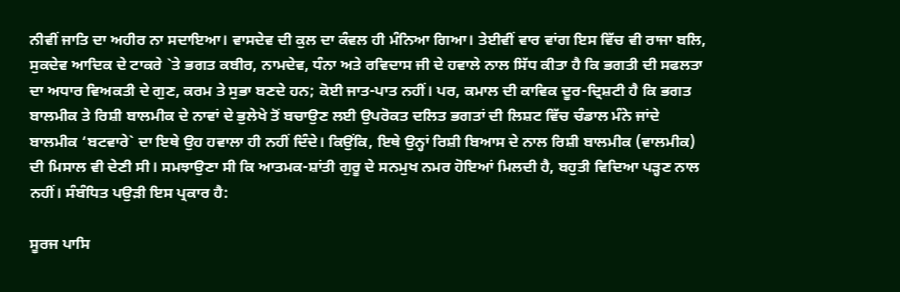ਨੀਵੀਂ ਜਾਤਿ ਦਾ ਅਹੀਰ ਨਾ ਸਦਾਇਆ। ਵਾਸਦੇਵ ਦੀ ਕੁਲ ਦਾ ਕੰਵਲ ਹੀ ਮੰਨਿਆ ਗਿਆ। ਤੇਈਵੀਂ ਵਾਰ ਵਾਂਗ ਇਸ ਵਿੱਚ ਵੀ ਰਾਜਾ ਬਲਿ, ਸੁਕਦੇਵ ਆਦਿਕ ਦੇ ਟਾਕਰੇ `ਤੇ ਭਗਤ ਕਬੀਰ, ਨਾਮਦੇਵ, ਧੰਨਾ ਅਤੇ ਰਵਿਦਾਸ ਜੀ ਦੇ ਹਵਾਲੇ ਨਾਲ ਸਿੱਧ ਕੀਤਾ ਹੈ ਕਿ ਭਗਤੀ ਦੀ ਸਫਲਤਾ ਦਾ ਅਧਾਰ ਵਿਅਕਤੀ ਦੇ ਗੁਣ, ਕਰਮ ਤੇ ਸੁਭਾ ਬਣਦੇ ਹਨ; ਕੋਈ ਜਾਤ-ਪਾਤ ਨਹੀਂ। ਪਰ, ਕਮਾਲ ਦੀ ਕਾਵਿਕ ਦੂਰ-ਦ੍ਰਿਸ਼ਟੀ ਹੈ ਕਿ ਭਗਤ ਬਾਲਮੀਕ ਤੇ ਰਿਸ਼ੀ ਬਾਲਮੀਕ ਦੇ ਨਾਵਾਂ ਦੇ ਭੁਲੇਖੇ ਤੋਂ ਬਚਾਉਣ ਲਈ ਉਪਰੋਕਤ ਦਲਿਤ ਭਗਤਾਂ ਦੀ ਲਿਸ਼ਟ ਵਿੱਚ ਚੰਡਾਲ ਮੰਨੇ ਜਾਂਦੇ ਬਾਲਮੀਕ ‘ਬਟਵਾਰੇ` ਦਾ ਇਥੇ ਉਹ ਹਵਾਲਾ ਹੀ ਨਹੀਂ ਦਿੰਦੇ। ਕਿਉਂਕਿ, ਇਥੇ ਉਨ੍ਹਾਂ ਰਿਸ਼ੀ ਬਿਆਸ ਦੇ ਨਾਲ ਰਿਸ਼ੀ ਬਾਲਮੀਕ (ਵਾਲਮੀਕ) ਦੀ ਮਿਸਾਲ ਵੀ ਦੇਣੀ ਸੀ। ਸਮਝਾਉਣਾ ਸੀ ਕਿ ਆਤਮਕ-ਸ਼ਾਂਤੀ ਗੁਰੂ ਦੇ ਸਨਮੁਖ ਨਮਰ ਹੋਇਆਂ ਮਿਲਦੀ ਹੈ, ਬਹੁਤੀ ਵਿਦਿਆ ਪੜ੍ਹਣ ਨਾਲ ਨਹੀਂ। ਸੰਬੰਧਿਤ ਪਉੜੀ ਇਸ ਪ੍ਰਕਾਰ ਹੈ:

ਸੂਰਜ ਪਾਸਿ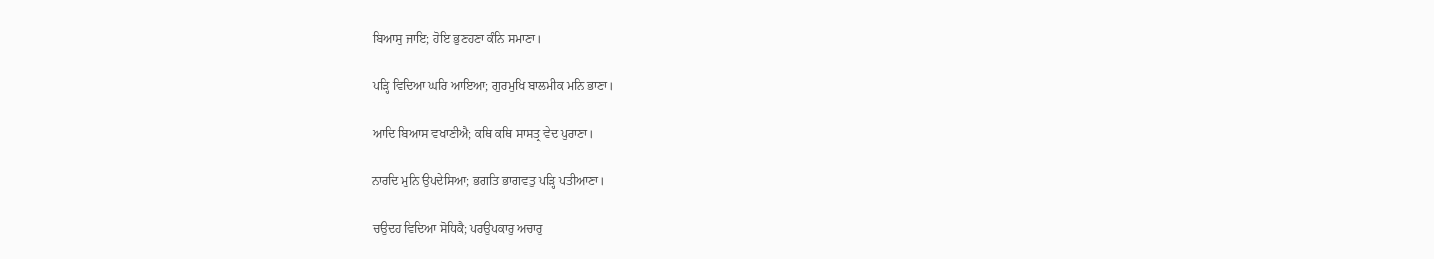ਬਿਆਸੁ ਜਾਇ; ਹੋਇ ਭੁਣਹਣਾ ਕੰਨਿ ਸਮਾਣਾ।

ਪੜ੍ਹਿ ਵਿਦਿਆ ਘਰਿ ਆਇਆ; ਗੁਰਮੁਖਿ ਬਾਲਮੀਕ ਮਨਿ ਭਾਣਾ।

ਆਦਿ ਬਿਆਸ ਵਖਾਣੀਐ; ਕਥਿ ਕਥਿ ਸਾਸਤ੍ਰ ਵੇਦ ਪੁਰਾਣਾ।

ਨਾਰਦਿ ਮੁਨਿ ਉਪਦੇਸਿਆ; ਭਗਤਿ ਭਾਗਵਤੁ ਪੜ੍ਹਿ ਪਤੀਆਣਾ।

ਚਉਦਹ ਵਿਦਿਆ ਸੋਧਿਕੈ; ਪਰਉਪਕਾਰੁ ਅਚਾਰੁ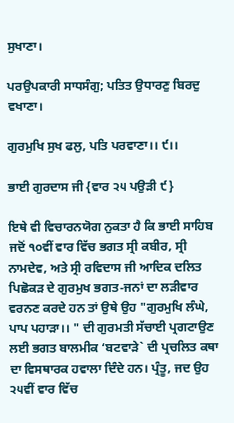ਸੁਖਾਣਾ।

ਪਰਉਪਕਾਰੀ ਸਾਧਸੰਗੁ; ਪਤਿਤ ਉਧਾਰਣੁ ਬਿਰਦੁ ਵਖਾਣਾ।

ਗੁਰਮੁਖਿ ਸੁਖ ਫਲੁ, ਪਤਿ ਪਰਵਾਣਾ।। ੯।।

ਭਾਈ ਗੁਰਦਾਸ ਜੀ {ਵਾਰ ੨੫ ਪਉੜੀ ੯}

ਇਥੇ ਵੀ ਵਿਚਾਰਨਯੋਗ ਨੁਕਤਾ ਹੈ ਕਿ ਭਾਈ ਸਾਹਿਬ ਜਦੋਂ ੧੦ਵੀਂ ਵਾਰ ਵਿੱਚ ਭਗਤ ਸ੍ਰੀ ਕਬੀਰ, ਸ੍ਰੀ ਨਾਮਦੇਵ, ਅਤੇ ਸ੍ਰੀ ਰਵਿਦਾਸ ਜੀ ਆਦਿਕ ਦਲਿਤ ਪਿਛੋਕੜ ਦੇ ਗੁਰਮੁਖ ਭਗਤ-ਜਨਾਂ ਦਾ ਲੜੀਵਾਰ ਵਰਨਣ ਕਰਦੇ ਹਨ ਤਾਂ ਉਥੇ ਉਹ "ਗੁਰਮੁਖਿ ਲੰਘੇ, ਪਾਪ ਪਹਾੜਾ।। " ਦੀ ਗੁਰਮਤੀ ਸੱਚਾਈ ਪ੍ਰਗਟਾਉਣ ਲਈ ਭਗਤ ਬਾਲਮੀਕ ‘ਬਟਵਾੜੇ` ਦੀ ਪ੍ਰਚਲਿਤ ਕਥਾ ਦਾ ਵਿਸਥਾਰਕ ਹਵਾਲਾ ਦਿੰਦੇ ਹਨ। ਪ੍ਰੰਤੂ, ਜਦ ਉਹ ੨੫ਵੀਂ ਵਾਰ ਵਿੱਚ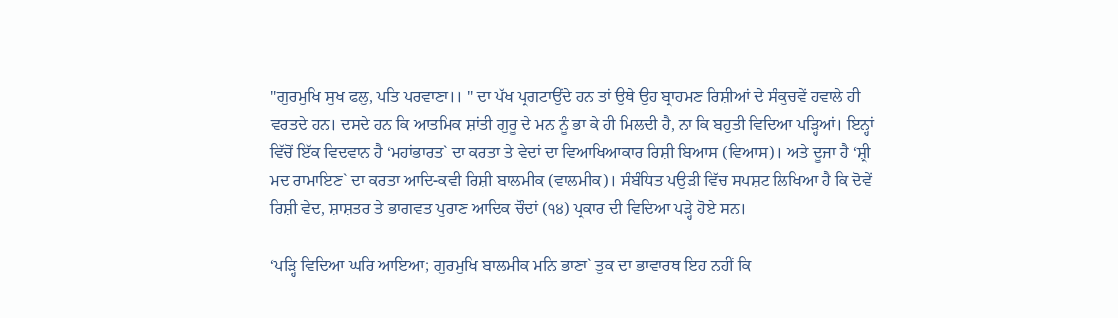"ਗੁਰਮੁਖਿ ਸੁਖ ਫਲੁ, ਪਤਿ ਪਰਵਾਣਾ।। " ਦਾ ਪੱਖ ਪ੍ਰਗਟਾਉਂਦੇ ਹਨ ਤਾਂ ਉਥੇ ਉਹ ਬ੍ਰਾਹਮਣ ਰਿਸ਼ੀਆਂ ਦੇ ਸੰਕੁਚਵੇਂ ਹਵਾਲੇ ਹੀ ਵਰਤਦੇ ਹਨ। ਦਸਦੇ ਹਨ ਕਿ ਆਤਮਿਕ ਸ਼ਾਂਤੀ ਗੁਰੂ ਦੇ ਮਨ ਨੂੰ ਭਾ ਕੇ ਹੀ ਮਿਲਦੀ ਹੈ, ਨਾ ਕਿ ਬਹੁਤੀ ਵਿਦਿਆ ਪੜ੍ਹਿਆਂ। ਇਨ੍ਹਾਂ ਵਿੱਚੋਂ ਇੱਕ ਵਿਦਵਾਨ ਹੈ ‘ਮਹਾਂਭਾਰਤ` ਦਾ ਕਰਤਾ ਤੇ ਵੇਦਾਂ ਦਾ ਵਿਆਖਿਆਕਾਰ ਰਿਸ਼ੀ ਬਿਆਸ (ਵਿਆਸ)। ਅਤੇ ਦੂਜਾ ਹੈ ‘ਸ਼੍ਰੀ ਮਦ ਰਾਮਾਇਣ` ਦਾ ਕਰਤਾ ਆਦਿ-ਕਵੀ ਰਿਸ਼ੀ ਬਾਲਮੀਕ (ਵਾਲਮੀਕ)। ਸੰਬੰਧਿਤ ਪਉੜੀ ਵਿੱਚ ਸਪਸ਼ਟ ਲਿਖਿਆ ਹੈ ਕਿ ਦੋਵੇਂ ਰਿਸ਼ੀ ਵੇਦ, ਸ਼ਾਸ਼ਤਰ ਤੇ ਭਾਗਵਤ ਪੁਰਾਣ ਆਦਿਕ ਚੌਦਾਂ (੧੪) ਪ੍ਰਕਾਰ ਦੀ ਵਿਦਿਆ ਪੜ੍ਹੇ ਹੋਏ ਸਨ।

‘ਪੜ੍ਹਿ ਵਿਦਿਆ ਘਰਿ ਆਇਆ; ਗੁਰਮੁਖਿ ਬਾਲਮੀਕ ਮਨਿ ਭਾਣਾ` ਤੁਕ ਦਾ ਭਾਵਾਰਥ ਇਹ ਨਹੀਂ ਕਿ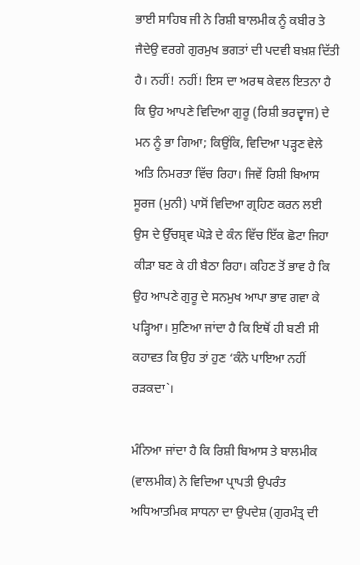ਭਾਈ ਸਾਹਿਬ ਜੀ ਨੇ ਰਿਸ਼ੀ ਬਾਲਮੀਕ ਨੂੰ ਕਬੀਰ ਤੇ ਜੈਦੇਉ ਵਰਗੇ ਗੁਰਮੁਖ ਭਗਤਾਂ ਦੀ ਪਦਵੀ ਬਖ਼ਸ਼ ਦਿੱਤੀ ਹੈ। ਨਹੀਂ! ਨਹੀਂ! ਇਸ ਦਾ ਅਰਥ ਕੇਵਲ ਇਤਨਾ ਹੈ ਕਿ ਉਹ ਆਪਣੇ ਵਿਦਿਆ ਗੁਰੂ (ਰਿਸ਼ੀ ਭਰਦ੍ਵਾਜ) ਦੇ ਮਨ ਨੂੰ ਭਾ ਗਿਆ; ਕਿਉਂਕਿ, ਵਿਦਿਆ ਪੜ੍ਹਣ ਵੇਲੇ ਅਤਿ ਨਿਮਰਤਾ ਵਿੱਚ ਰਿਹਾ। ਜਿਵੇਂ ਰਿਸ਼ੀ ਬਿਆਸ ਸੂਰਜ (ਮੁਨੀ) ਪਾਸੋਂ ਵਿਦਿਆ ਗ੍ਰਹਿਣ ਕਰਨ ਲਈ ਉਸ ਦੇ ਉੱਚਸ਼੍ਰਵ ਘੋੜੇ ਦੇ ਕੰਨ ਵਿੱਚ ਇੱਕ ਛੋਟਾ ਜਿਹਾ ਕੀੜਾ ਬਣ ਕੇ ਹੀ ਬੈਠਾ ਰਿਹਾ। ਕਹਿਣ ਤੋਂ ਭਾਵ ਹੈ ਕਿ ਉਹ ਆਪਣੇ ਗੁਰੂ ਦੇ ਸਨਮੁਖ ਆਪਾ ਭਾਵ ਗਵਾ ਕੇ ਪੜ੍ਹਿਆ। ਸੁਣਿਆ ਜਾਂਦਾ ਹੈ ਕਿ ਇਥੋਂ ਹੀ ਬਣੀ ਸੀ ਕਹਾਵਤ ਕਿ ਉਹ ਤਾਂ ਹੁਣ ‘ਕੰਨੇ ਪਾਇਆ ਨਹੀਂ ਰੜਕਦਾ`।

ਮੰਨਿਆ ਜਾਂਦਾ ਹੈ ਕਿ ਰਿਸ਼ੀ ਬਿਆਸ ਤੇ ਬਾਲਮੀਕ (ਵਾਲਮੀਕ) ਨੇ ਵਿਦਿਆ ਪ੍ਰਾਪਤੀ ਉਪਰੰਤ ਅਧਿਆਤਮਿਕ ਸਾਧਨਾ ਦਾ ਉਪਦੇਸ਼ (ਗੁਰਮੰਤ੍ਰ ਦੀ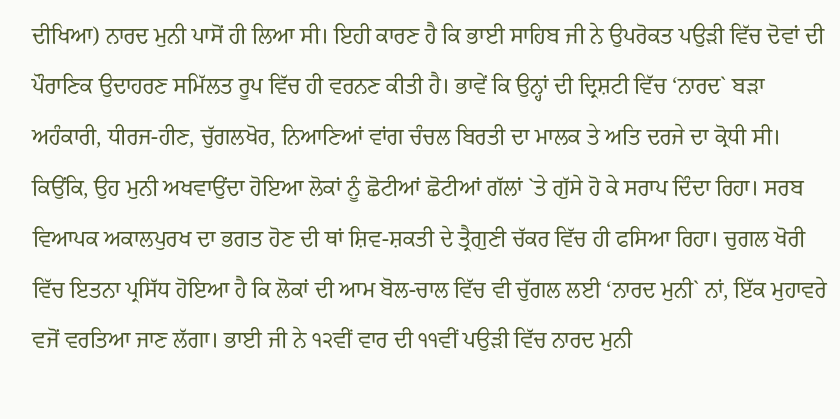ਦੀਖਿਆ) ਨਾਰਦ ਮੁਨੀ ਪਾਸੋਂ ਹੀ ਲਿਆ ਸੀ। ਇਹੀ ਕਾਰਣ ਹੈ ਕਿ ਭਾਈ ਸਾਹਿਬ ਜੀ ਨੇ ਉਪਰੋਕਤ ਪਉੜੀ ਵਿੱਚ ਦੋਵਾਂ ਦੀ ਪੌਰਾਣਿਕ ਉਦਾਹਰਣ ਸਮਿੱਲਤ ਰੂਪ ਵਿੱਚ ਹੀ ਵਰਨਣ ਕੀਤੀ ਹੈ। ਭਾਵੇਂ ਕਿ ਉਨ੍ਹਾਂ ਦੀ ਦ੍ਰਿਸ਼ਟੀ ਵਿੱਚ ‘ਨਾਰਦ` ਬੜਾ ਅਹੰਕਾਰੀ, ਧੀਰਜ-ਹੀਣ, ਚੁੱਗਲਖੋਰ, ਨਿਆਣਿਆਂ ਵਾਂਗ ਚੰਚਲ ਬਿਰਤੀ ਦਾ ਮਾਲਕ ਤੇ ਅਤਿ ਦਰਜੇ ਦਾ ਕ੍ਰੋਧੀ ਸੀ। ਕਿਉਂਕਿ, ਉਹ ਮੁਨੀ ਅਖਵਾਉਂਦਾ ਹੋਇਆ ਲੋਕਾਂ ਨੂੰ ਛੋਟੀਆਂ ਛੋਟੀਆਂ ਗੱਲਾਂ `ਤੇ ਗੁੱਸੇ ਹੋ ਕੇ ਸਰਾਪ ਦਿੰਦਾ ਰਿਹਾ। ਸਰਬ ਵਿਆਪਕ ਅਕਾਲਪੁਰਖ ਦਾ ਭਗਤ ਹੋਣ ਦੀ ਥਾਂ ਸ਼ਿਵ-ਸ਼ਕਤੀ ਦੇ ਤ੍ਰੈਗੁਣੀ ਚੱਕਰ ਵਿੱਚ ਹੀ ਫਸਿਆ ਰਿਹਾ। ਚੁਗਲ ਖੋਰੀ ਵਿੱਚ ਇਤਨਾ ਪ੍ਰਸਿੱਧ ਹੋਇਆ ਹੈ ਕਿ ਲੋਕਾਂ ਦੀ ਆਮ ਬੋਲ-ਚਾਲ ਵਿੱਚ ਵੀ ਚੁੱਗਲ ਲਈ ‘ਨਾਰਦ ਮੁਨੀ` ਨਾਂ, ਇੱਕ ਮੁਹਾਵਰੇ ਵਜੋਂ ਵਰਤਿਆ ਜਾਣ ਲੱਗਾ। ਭਾਈ ਜੀ ਨੇ ੧੨ਵੀਂ ਵਾਰ ਦੀ ੧੧ਵੀਂ ਪਉੜੀ ਵਿੱਚ ਨਾਰਦ ਮੁਨੀ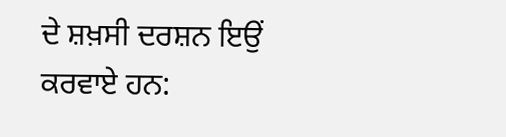ਦੇ ਸ਼ਖ਼ਸੀ ਦਰਸ਼ਨ ਇਉਂ ਕਰਵਾਏ ਹਨ: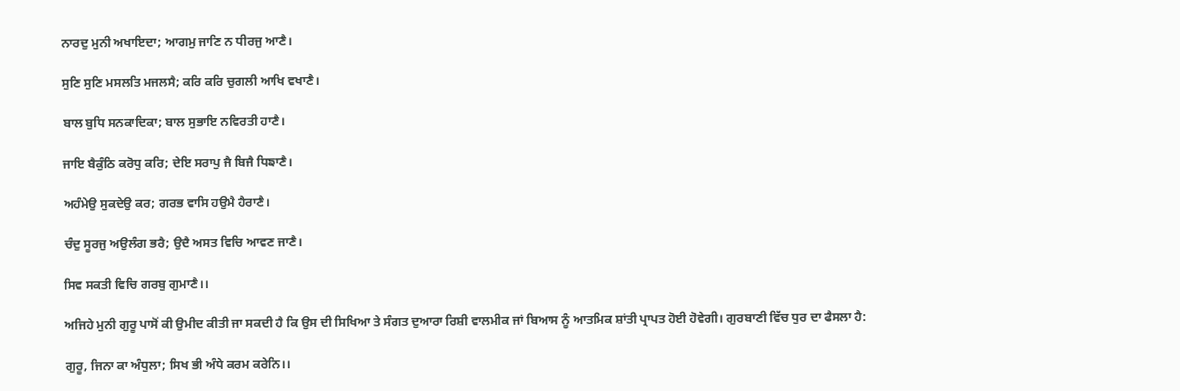ਨਾਰਦੁ ਮੁਨੀ ਅਖਾਇਦਾ; ਆਗਮੁ ਜਾਣਿ ਨ ਧੀਰਜੁ ਆਣੈ।

ਸੁਣਿ ਸੁਣਿ ਮਸਲਤਿ ਮਜਲਸੈ; ਕਰਿ ਕਰਿ ਚੁਗਲੀ ਆਖਿ ਵਖਾਣੈ।

ਬਾਲ ਬੁਧਿ ਸਨਕਾਦਿਕਾ; ਬਾਲ ਸੁਭਾਇ ਨਵਿਰਤੀ ਹਾਣੈ।

ਜਾਇ ਬੈਕੁੰਠਿ ਕਰੋਧੁ ਕਰਿ; ਦੇਇ ਸਰਾਪੁ ਜੈ ਬਿਜੈ ਧਿਙਾਣੈ।

ਅਹੰਮੇਉ ਸੁਕਦੇਉ ਕਰ; ਗਰਭ ਵਾਸਿ ਹਉਮੈ ਹੈਰਾਣੈ।

ਚੰਦੁ ਸੂਰਜੁ ਅਉਲੰਗ ਭਰੈ; ਉਦੈ ਅਸਤ ਵਿਚਿ ਆਵਣ ਜਾਣੈ।

ਸਿਵ ਸਕਤੀ ਵਿਚਿ ਗਰਬੁ ਗੁਮਾਣੈ।।

ਅਜਿਹੇ ਮੁਨੀ ਗੁਰੂ ਪਾਸੋਂ ਕੀ ਉਮੀਦ ਕੀਤੀ ਜਾ ਸਕਦੀ ਹੈ ਕਿ ਉਸ ਦੀ ਸਿਖਿਆ ਤੇ ਸੰਗਤ ਦੁਆਰਾ ਰਿਸ਼ੀ ਵਾਲਮੀਕ ਜਾਂ ਬਿਆਸ ਨੂੰ ਆਤਮਿਕ ਸ਼ਾਂਤੀ ਪ੍ਰਾਪਤ ਹੋਈ ਹੋਵੇਗੀ। ਗੁਰਬਾਣੀ ਵਿੱਚ ਧੁਰ ਦਾ ਫੈਸਲਾ ਹੈ:

ਗੁਰੂ, ਜਿਨਾ ਕਾ ਅੰਧੁਲਾ; ਸਿਖ ਭੀ ਅੰਧੇ ਕਰਮ ਕਰੇਨਿ।।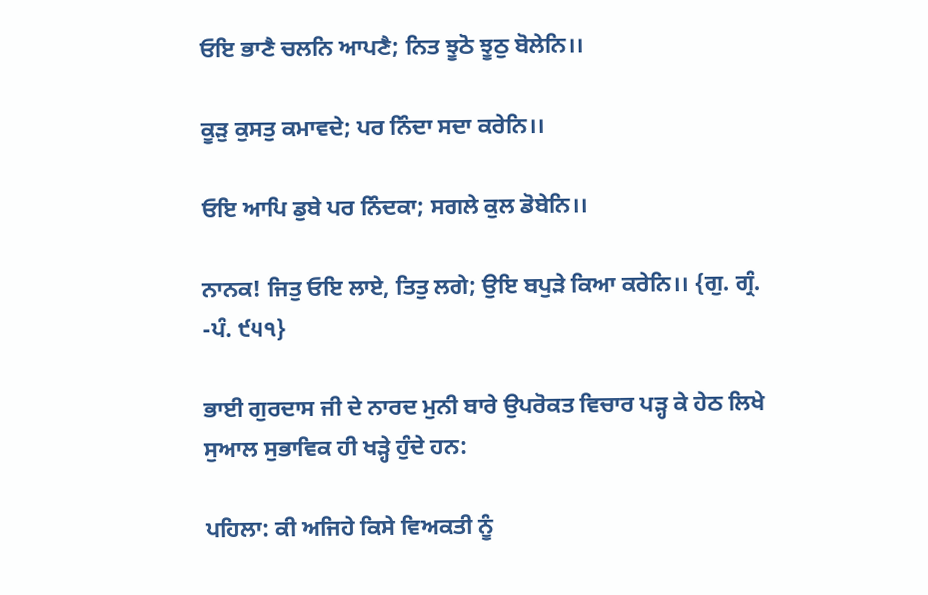ਓਇ ਭਾਣੈ ਚਲਨਿ ਆਪਣੈ; ਨਿਤ ਝੂਠੋ ਝੂਠੁ ਬੋਲੇਨਿ।।

ਕੂੜੁ ਕੁਸਤੁ ਕਮਾਵਦੇ; ਪਰ ਨਿੰਦਾ ਸਦਾ ਕਰੇਨਿ।।

ਓਇ ਆਪਿ ਡੁਬੇ ਪਰ ਨਿੰਦਕਾ; ਸਗਲੇ ਕੁਲ ਡੋਬੇਨਿ।।

ਨਾਨਕ! ਜਿਤੁ ਓਇ ਲਾਏ, ਤਿਤੁ ਲਗੇ; ਉਇ ਬਪੁੜੇ ਕਿਆ ਕਰੇਨਿ।। {ਗੁ. ਗ੍ਰੰ. -ਪੰ. ੯੫੧}

ਭਾਈ ਗੁਰਦਾਸ ਜੀ ਦੇ ਨਾਰਦ ਮੁਨੀ ਬਾਰੇ ਉਪਰੋਕਤ ਵਿਚਾਰ ਪੜ੍ਹ ਕੇ ਹੇਠ ਲਿਖੇ ਸੁਆਲ ਸੁਭਾਵਿਕ ਹੀ ਖੜ੍ਹੇ ਹੁੰਦੇ ਹਨ:

ਪਹਿਲਾ: ਕੀ ਅਜਿਹੇ ਕਿਸੇ ਵਿਅਕਤੀ ਨੂੰ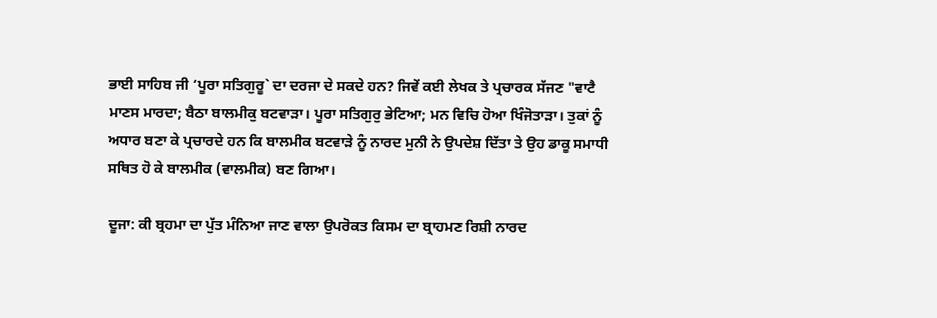ਭਾਈ ਸਾਹਿਬ ਜੀ ‘ਪੂਰਾ ਸਤਿਗੁਰੂ` ਦਾ ਦਰਜਾ ਦੇ ਸਕਦੇ ਹਨ? ਜਿਵੇਂ ਕਈ ਲੇਖਕ ਤੇ ਪ੍ਰਚਾਰਕ ਸੱਜਣ "ਵਾਟੈ ਮਾਣਸ ਮਾਰਦਾ; ਬੈਠਾ ਬਾਲਮੀਕੁ ਬਟਵਾੜਾ। ਪੂਰਾ ਸਤਿਗੁਰੁ ਭੇਟਿਆ; ਮਨ ਵਿਚਿ ਹੋਆ ਖਿੰਜੋਤਾੜਾ। ਤੁਕਾਂ ਨੂੰ ਅਧਾਰ ਬਣਾ ਕੇ ਪ੍ਰਚਾਰਦੇ ਹਨ ਕਿ ਬਾਲਮੀਕ ਬਟਵਾੜੇ ਨੂੰ ਨਾਰਦ ਮੁਨੀ ਨੇ ਉਪਦੇਸ਼ ਦਿੱਤਾ ਤੇ ਉਹ ਡਾਕੂ ਸਮਾਧੀ ਸਥਿਤ ਹੋ ਕੇ ਬਾਲਮੀਕ (ਵਾਲਮੀਕ) ਬਣ ਗਿਆ।

ਦੂਜਾ: ਕੀ ਬ੍ਰਹਮਾ ਦਾ ਪੁੱਤ ਮੰਨਿਆ ਜਾਣ ਵਾਲਾ ਉਪਰੋਕਤ ਕਿਸਮ ਦਾ ਬ੍ਰਾਹਮਣ ਰਿਸ਼ੀ ਨਾਰਦ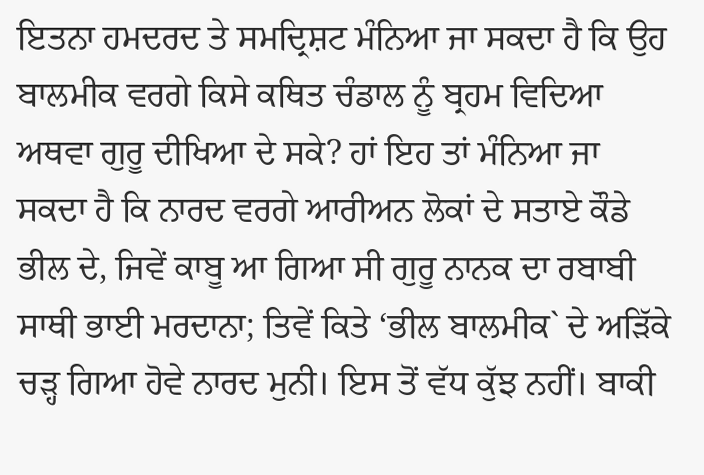ਇਤਨਾ ਹਮਦਰਦ ਤੇ ਸਮਦ੍ਰਿਸ਼ਟ ਮੰਨਿਆ ਜਾ ਸਕਦਾ ਹੈ ਕਿ ਉਹ ਬਾਲਮੀਕ ਵਰਗੇ ਕਿਸੇ ਕਥਿਤ ਚੰਡਾਲ ਨੂੰ ਬ੍ਰਹਮ ਵਿਦਿਆ ਅਥਵਾ ਗੁਰੂ ਦੀਖਿਆ ਦੇ ਸਕੇ? ਹਾਂ ਇਹ ਤਾਂ ਮੰਨਿਆ ਜਾ ਸਕਦਾ ਹੈ ਕਿ ਨਾਰਦ ਵਰਗੇ ਆਰੀਅਨ ਲੋਕਾਂ ਦੇ ਸਤਾਏ ਕੌਡੇ ਭੀਲ ਦੇ, ਜਿਵੇਂ ਕਾਬੂ ਆ ਗਿਆ ਸੀ ਗੁਰੂ ਨਾਨਕ ਦਾ ਰਬਾਬੀ ਸਾਥੀ ਭਾਈ ਮਰਦਾਨਾ; ਤਿਵੇਂ ਕਿਤੇ ‘ਭੀਲ ਬਾਲਮੀਕ` ਦੇ ਅੜਿੱਕੇ ਚੜ੍ਹ ਗਿਆ ਹੋਵੇ ਨਾਰਦ ਮੁਨੀ। ਇਸ ਤੋਂ ਵੱਧ ਕੁੱਝ ਨਹੀਂ। ਬਾਕੀ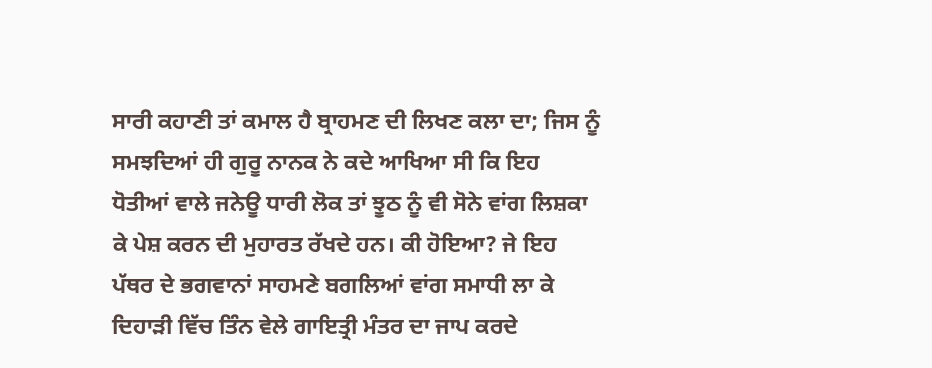ਸਾਰੀ ਕਹਾਣੀ ਤਾਂ ਕਮਾਲ ਹੈ ਬ੍ਰਾਹਮਣ ਦੀ ਲਿਖਣ ਕਲਾ ਦਾ; ਜਿਸ ਨੂੰ ਸਮਝਦਿਆਂ ਹੀ ਗੁਰੂ ਨਾਨਕ ਨੇ ਕਦੇ ਆਖਿਆ ਸੀ ਕਿ ਇਹ ਧੋਤੀਆਂ ਵਾਲੇ ਜਨੇਊ ਧਾਰੀ ਲੋਕ ਤਾਂ ਝੂਠ ਨੂੰ ਵੀ ਸੋਨੇ ਵਾਂਗ ਲਿਸ਼ਕਾ ਕੇ ਪੇਸ਼ ਕਰਨ ਦੀ ਮੁਹਾਰਤ ਰੱਖਦੇ ਹਨ। ਕੀ ਹੋਇਆ? ਜੇ ਇਹ ਪੱਥਰ ਦੇ ਭਗਵਾਨਾਂ ਸਾਹਮਣੇ ਬਗਲਿਆਂ ਵਾਂਗ ਸਮਾਧੀ ਲਾ ਕੇ ਦਿਹਾੜੀ ਵਿੱਚ ਤਿੰਨ ਵੇਲੇ ਗਾਇਤ੍ਰੀ ਮੰਤਰ ਦਾ ਜਾਪ ਕਰਦੇ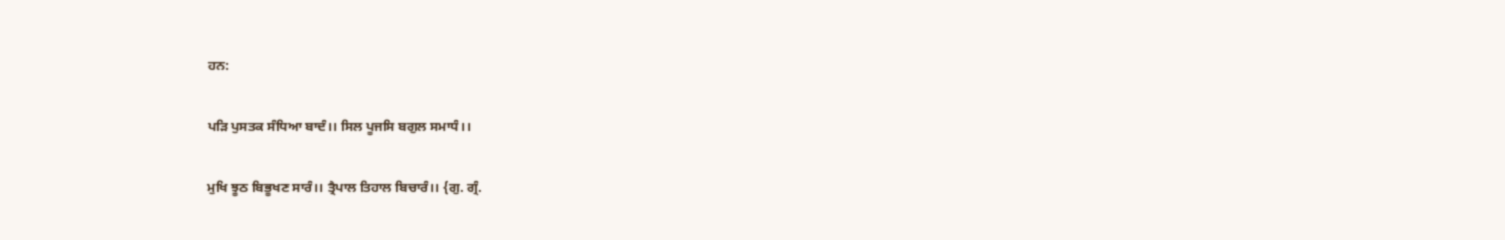ਹਨ:

ਪੜਿ ਪੁਸਤਕ ਸੰਧਿਆ ਬਾਦੰ।। ਸਿਲ ਪੂਜਸਿ ਬਗੁਲ ਸਮਾਧੰ।।

ਮੁਖਿ ਝੂਠ ਬਿਭੂਖਣ ਸਾਰੰ।। ਤ੍ਰੈਪਾਲ ਤਿਹਾਲ ਬਿਚਾਰੰ।। {ਗੁ. ਗ੍ਰੰ.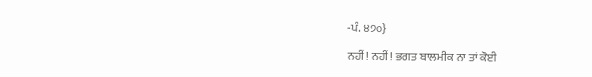-ਪੰ. ੪੭੦}

ਨਹੀਂ! ਨਹੀਂ! ਭਗਤ ਬਾਲਮੀਕ ਨਾ ਤਾਂ ਕੋਈ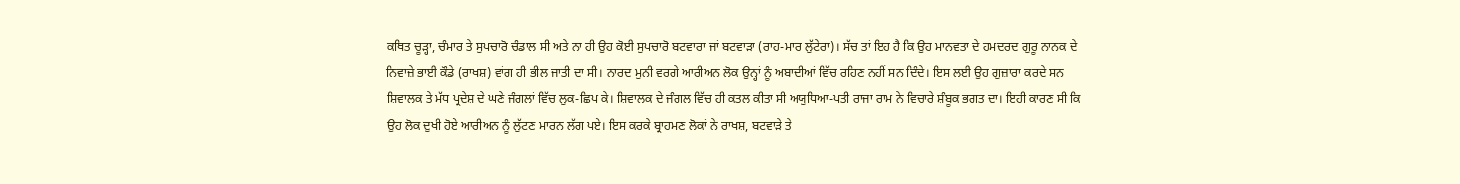ਕਥਿਤ ਚੂੜ੍ਹਾ, ਚੰਮਾਰ ਤੇ ਸੁਪਚਾਰੋ ਚੰਡਾਲ ਸੀ ਅਤੇ ਨਾ ਹੀ ਉਹ ਕੋਈ ਸੁਪਚਾਰੋ ਬਟਵਾਰਾ ਜਾਂ ਬਟਵਾੜਾ (ਰਾਹ-ਮਾਰ ਲੁੱਟੇਰਾ)। ਸੱਚ ਤਾਂ ਇਹ ਹੈ ਕਿ ਉਹ ਮਾਨਵਤਾ ਦੇ ਹਮਦਰਦ ਗੁਰੂ ਨਾਨਕ ਦੇ ਨਿਵਾਜ਼ੇ ਭਾਈ ਕੌਡੇ (ਰਾਖਸ਼) ਵਾਂਗ ਹੀ ਭੀਲ ਜਾਤੀ ਦਾ ਸੀ। ਨਾਰਦ ਮੁਨੀ ਵਰਗੇ ਆਰੀਅਨ ਲੋਕ ਉਨ੍ਹਾਂ ਨੂੰ ਅਬਾਦੀਆਂ ਵਿੱਚ ਰਹਿਣ ਨਹੀਂ ਸਨ ਦਿੰਦੇ। ਇਸ ਲਈ ਉਹ ਗੁਜ਼ਾਰਾ ਕਰਦੇ ਸਨ ਸ਼ਿਵਾਲਕ ਤੇ ਮੱਧ ਪ੍ਰਦੇਸ਼ ਦੇ ਘਣੇ ਜੰਗਲਾਂ ਵਿੱਚ ਲੁਕ-ਛਿਪ ਕੇ। ਸ਼ਿਵਾਲਕ ਦੇ ਜੰਗਲ ਵਿੱਚ ਹੀ ਕਤਲ ਕੀਤਾ ਸੀ ਅਯੁਧਿਆ-ਪਤੀ ਰਾਜਾ ਰਾਮ ਨੇ ਵਿਚਾਰੇ ਸ਼ੰਬੂਕ ਭਗਤ ਦਾ। ਇਹੀ ਕਾਰਣ ਸੀ ਕਿ ਉਹ ਲੋਕ ਦੁਖੀ ਹੋਏ ਆਰੀਅਨ ਨੂੰ ਲੁੱਟਣ ਮਾਰਨ ਲੱਗ ਪਏ। ਇਸ ਕਰਕੇ ਬ੍ਰਾਹਮਣ ਲੋਕਾਂ ਨੇ ਰਾਖਸ਼, ਬਟਵਾੜੇ ਤੇ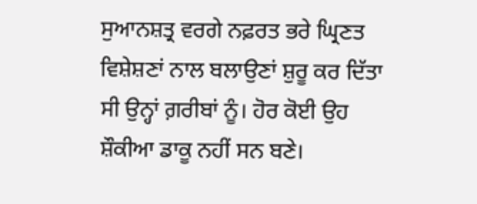ਸੁਆਨਸ਼ਤ੍ਰ ਵਰਗੇ ਨਫ਼ਰਤ ਭਰੇ ਘ੍ਰਿਣਤ ਵਿਸ਼ੇਸ਼ਣਾਂ ਨਾਲ ਬਲਾਉਣਾਂ ਸ਼ੁਰੂ ਕਰ ਦਿੱਤਾ ਸੀ ਉਨ੍ਹਾਂ ਗ਼ਰੀਬਾਂ ਨੂੰ। ਹੋਰ ਕੋਈ ਉਹ ਸ਼ੌਕੀਆ ਡਾਕੂ ਨਹੀਂ ਸਨ ਬਣੇ।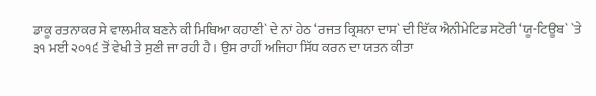ਡਾਕੂ ਰਤਨਾਕਰ ਸੇ ਵਾਲਮੀਕ ਬਣਨੇ ਕੀ ਮਿਥਿਆ ਕਹਾਣੀ` ਦੇ ਨਾਂ ਹੇਠ ‘ਰਜਤ ਕ੍ਰਿਸ਼ਨਾ ਦਾਸ` ਦੀ ਇੱਕ ਐਨੀਮੇਟਿਡ ਸਟੋਰੀ ‘ਯੂ-ਟਿਊਬ` `ਤੇ ੩੧ ਮਈ ੨੦੧੬ ਤੋਂ ਵੇਖੀ ਤੇ ਸੁਣੀ ਜਾ ਰਹੀ ਹੈ। ਉਸ ਰਾਹੀਂ ਅਜਿਹਾ ਸਿੱਧ ਕਰਨ ਦਾ ਯਤਨ ਕੀਤਾ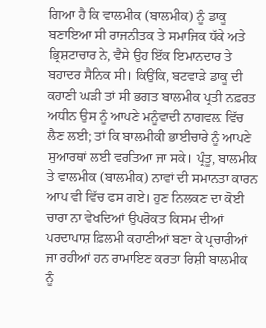ਗਿਆ ਹੈ ਕਿ ਵਾਲਮੀਕ (ਬਾਲਮੀਕ) ਨੂੰ ਡਾਕੂ ਬਣਾਇਆ ਸੀ ਰਾਜਨੀਤਕ ਤੇ ਸਮਾਜਿਕ ਧੱਕੇ ਅਤੇ ਭ੍ਰਿਸ਼ਟਾਚਾਰ ਨੇ, ਵੈਸੇ ਉਹ ਇੱਕ ਇਮਾਨਦਾਰ ਤੇ ਬਹਾਦਰ ਸੈਨਿਕ ਸੀ। ਕਿਉਂਕਿ, ਬਟਵਾੜੇ ਡਾਕੂ ਦੀ ਕਹਾਣੀ ਘੜੀ ਤਾਂ ਸੀ ਭਗਤ ਬਾਲਮੀਕ ਪ੍ਰਤੀ ਨਫ਼ਰਤ ਅਧੀਨ ਉਸ ਨੂੰ ਆਪਣੇ ਮਨੂੰਵਾਦੀ ਨਾਗਵਲ਼ ਵਿੱਚ ਲੈਣ ਲਈ; ਤਾਂ ਕਿ ਬਾਲਮੀਕੀ ਭਾਈਚਾਰੇ ਨੂੰ ਆਪਣੇ ਸੁਆਰਥਾਂ ਲਈ ਵਰਤਿਆ ਜਾ ਸਕੇ। ਪ੍ਰੰਤੂ, ਬਾਲਮੀਕ ਤੇ ਵਾਲਮੀਕ (ਬਾਲਮੀਕ) ਨਾਵਾਂ ਦੀ ਸਮਾਨਤਾ ਕਾਰਨ ਆਪ ਵੀ ਵਿੱਚ ਫਸ ਗਏ। ਹੁਣ ਨਿਲਕਣ ਦਾ ਕੋਈ ਚਾਰਾ ਨਾ ਵੇਖਦਿਆਂ ਉਪਰੋਕਤ ਕਿਸਮ ਦੀਆਂ ਪਰਦਾਪਾਸ਼ ਫ਼ਿਲਮੀ ਕਹਾਣੀਆਂ ਬਣਾ ਕੇ ਪ੍ਰਚਾਰੀਆਂ ਜਾ ਰਹੀਆਂ ਹਨ ਰਾਮਾਇਣ ਕਰਤਾ ਰਿਸ਼ੀ ਬਾਲਮੀਕ ਨੂੰ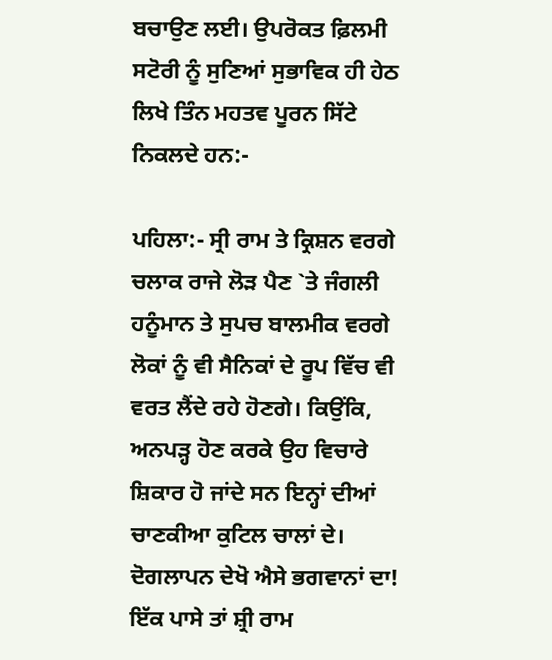ਬਚਾਉਣ ਲਈ। ਉਪਰੋਕਤ ਫ਼ਿਲਮੀ ਸਟੋਰੀ ਨੂੰ ਸੁਣਿਆਂ ਸੁਭਾਵਿਕ ਹੀ ਹੇਠ ਲਿਖੇ ਤਿੰਨ ਮਹਤਵ ਪੂਰਨ ਸਿੱਟੇ ਨਿਕਲਦੇ ਹਨ:-

ਪਹਿਲਾ:- ਸ੍ਰੀ ਰਾਮ ਤੇ ਕ੍ਰਿਸ਼ਨ ਵਰਗੇ ਚਲਾਕ ਰਾਜੇ ਲੋੜ ਪੈਣ `ਤੇ ਜੰਗਲੀ ਹਨੂੰਮਾਨ ਤੇ ਸੁਪਚ ਬਾਲਮੀਕ ਵਰਗੇ ਲੋਕਾਂ ਨੂੰ ਵੀ ਸੈਨਿਕਾਂ ਦੇ ਰੂਪ ਵਿੱਚ ਵੀ ਵਰਤ ਲੈਂਦੇ ਰਹੇ ਹੋਣਗੇ। ਕਿਉਂਕਿ, ਅਨਪੜ੍ਹ ਹੋਣ ਕਰਕੇ ਉਹ ਵਿਚਾਰੇ ਸ਼ਿਕਾਰ ਹੋ ਜਾਂਦੇ ਸਨ ਇਨ੍ਹਾਂ ਦੀਆਂ ਚਾਣਕੀਆ ਕੁਟਿਲ ਚਾਲਾਂ ਦੇ। ਦੋਗਲਾਪਨ ਦੇਖੋ ਐਸੇ ਭਗਵਾਨਾਂ ਦਾ! ਇੱਕ ਪਾਸੇ ਤਾਂ ਸ਼੍ਰੀ ਰਾਮ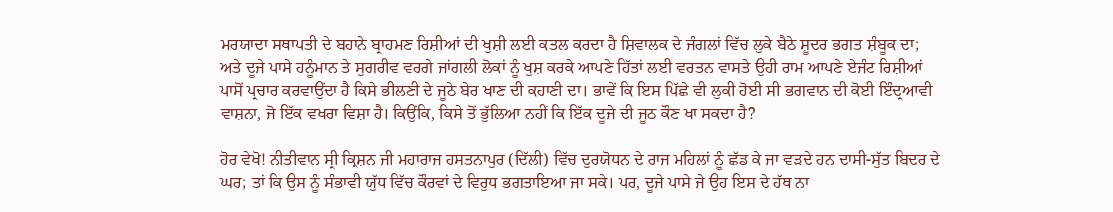ਮਰਯਾਦਾ ਸਥਾਪਤੀ ਦੇ ਬਹਾਨੇ ਬ੍ਰਾਹਮਣ ਰਿਸ਼ੀਆਂ ਦੀ ਖੁਸ਼ੀ ਲਈ ਕਤਲ ਕਰਦਾ ਹੈ ਸ਼ਿਵਾਲਕ ਦੇ ਜੰਗਲਾਂ ਵਿੱਚ ਲੁਕੇ ਬੈਠੇ ਸ਼ੂਦਰ ਭਗਤ ਸ਼ੰਬੂਕ ਦਾ; ਅਤੇ ਦੂਜੇ ਪਾਸੇ ਹਨੂੰਮਾਨ ਤੇ ਸੁਗਰੀਵ ਵਰਗੇ ਜਾਂਗਲੀ ਲੋਕਾਂ ਨੂੰ ਖੁਸ਼ ਕਰਕੇ ਆਪਣੇ ਹਿੱਤਾਂ ਲਈ ਵਰਤਨ ਵਾਸਤੇ ਉਹੀ ਰਾਮ ਆਪਣੇ ਏਜੰਟ ਰਿਸ਼ੀਆਂ ਪਾਸੋਂ ਪ੍ਰਚਾਰ ਕਰਵਾਉਂਦਾ ਹੈ ਕਿਸੇ ਭੀਲਣੀ ਦੇ ਜੂਠੇ ਬੇਰ ਖਾਣ ਦੀ ਕਹਾਣੀ ਦਾ। ਭਾਵੇਂ ਕਿ ਇਸ ਪਿੱਛੇ ਵੀ ਲੁਕੀ ਹੋਈ ਸੀ ਭਗਵਾਨ ਦੀ ਕੋਈ ਇੰਦ੍ਰਆਵੀ ਵਾਸ਼ਨਾ, ਜੋ ਇੱਕ ਵਖਰਾ ਵਿਸ਼ਾ ਹੈ। ਕਿਉਂਕਿ, ਕਿਸੇ ਤੋਂ ਭੁੱਲਿਆ ਨਹੀਂ ਕਿ ਇੱਕ ਦੂਜੇ ਦੀ ਜੂਠ ਕੌਣ ਖਾ ਸਕਦਾ ਹੈ?

ਹੋਰ ਵੇਖੋ! ਨੀਤੀਵਾਨ ਸ੍ਰੀ ਕ੍ਰਿਸ਼ਨ ਜੀ ਮਹਾਰਾਜ ਹਸਤਨਾਪੁਰ (ਦਿੱਲੀ) ਵਿੱਚ ਦੁਰਯੋਧਨ ਦੇ ਰਾਜ ਮਹਿਲਾਂ ਨੂੰ ਛੱਡ ਕੇ ਜਾ ਵੜਦੇ ਹਨ ਦਾਸੀ-ਸੁੱਤ ਬਿਦਰ ਦੇ ਘਰ; ਤਾਂ ਕਿ ਉਸ ਨੂੰ ਸੰਭਾਵੀ ਯੁੱਧ ਵਿੱਚ ਕੌਰਵਾਂ ਦੇ ਵਿਰੁਧ ਭਗਤਾਇਆ ਜਾ ਸਕੇ। ਪਰ, ਦੂਜੇ ਪਾਸੇ ਜੇ ਉਹ ਇਸ ਦੇ ਹੱਥ ਨਾ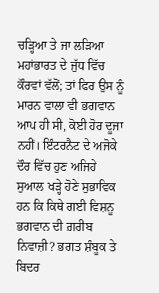ਚੜ੍ਹਿਆ ਤੇ ਜਾ ਲੜਿਆ ਮਹਾਂਭਾਰਤ ਦੇ ਜੁੱਧ ਵਿੱਚ ਕੌਰਵਾਂ ਵੱਲੋਂ; ਤਾਂ ਫਿਰ ਉਸ ਨੂੰ ਮਾਰਨ ਵਾਲਾ ਵੀ ਭਗਵਾਨ ਆਪ ਹੀ ਸੀ, ਕੋਈ ਹੋਰ ਦੂਜਾ ਨਹੀਂ। ਇੰਟਰਨੈਟ ਦੇ ਅਜੋਕੇ ਦੌਰ ਵਿੱਚ ਹੁਣ ਅਜਿਹੇ ਸੁਆਲ ਖੜ੍ਹੇ ਹੋਣੇ ਸੁਭਾਵਿਕ ਹਨ ਕਿ ਕਿਥੇ ਗਈ ਵਿਸ਼ਨੂ ਭਗਵਾਨ ਦੀ ਗ਼ਰੀਬ ਨਿਵਾਜ਼ੀ? ਭਗਤ ਸ਼ੰਬੂਕ ਤੇ ਬਿਦਰ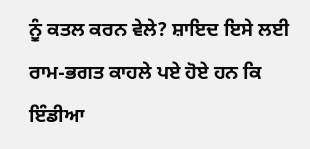ਨੂੰ ਕਤਲ ਕਰਨ ਵੇਲੇ? ਸ਼ਾਇਦ ਇਸੇ ਲਈ ਰਾਮ-ਭਗਤ ਕਾਹਲੇ ਪਏ ਹੋਏ ਹਨ ਕਿ ਇੰਡੀਆ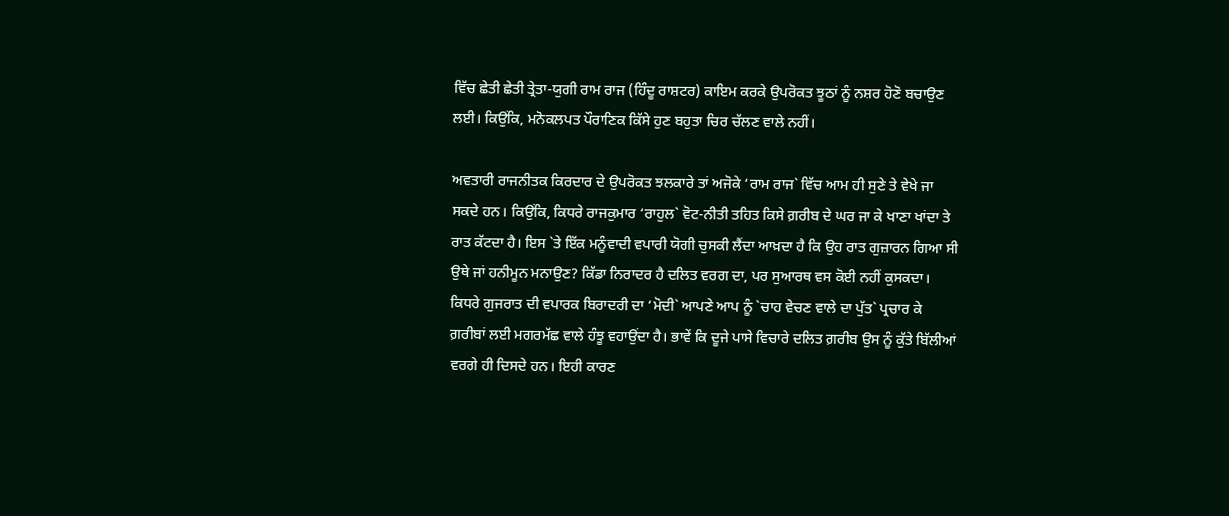ਵਿੱਚ ਛੇਤੀ ਛੇਤੀ ਤ੍ਰੇਤਾ-ਯੁਗੀ ਰਾਮ ਰਾਜ (ਹਿੰਦੂ ਰਾਸ਼ਟਰ) ਕਾਇਮ ਕਰਕੇ ਉਪਰੋਕਤ ਝੂਠਾਂ ਨੂੰ ਨਸ਼ਰ ਹੋਣੋ ਬਚਾਉਣ ਲਈ। ਕਿਉਂਕਿ, ਮਨੋਕਲਪਤ ਪੌਰਾਣਿਕ ਕਿੱਸੇ ਹੁਣ ਬਹੁਤਾ ਚਿਰ ਚੱਲਣ ਵਾਲੇ ਨਹੀਂ।

ਅਵਤਾਰੀ ਰਾਜਨੀਤਕ ਕਿਰਦਾਰ ਦੇ ਉਪਰੋਕਤ ਝਲਕਾਰੇ ਤਾਂ ਅਜੋਕੇ ‘ਰਾਮ ਰਾਜ` ਵਿੱਚ ਆਮ ਹੀ ਸੁਣੇ ਤੇ ਵੇਖੇ ਜਾ ਸਕਦੇ ਹਨ। ਕਿਉਂਕਿ, ਕਿਧਰੇ ਰਾਜਕੁਮਾਰ ‘ਰਾਹੁਲ` ਵੋਟ-ਨੀਤੀ ਤਹਿਤ ਕਿਸੇ ਗ਼ਰੀਬ ਦੇ ਘਰ ਜਾ ਕੇ ਖਾਣਾ ਖਾਂਦਾ ਤੇ ਰਾਤ ਕੱਟਦਾ ਹੈ। ਇਸ `ਤੇ ਇੱਕ ਮਨੂੰਵਾਦੀ ਵਪਾਰੀ ਯੋਗੀ ਚੁਸਕੀ ਲੈਂਦਾ ਆਖ਼ਦਾ ਹੈ ਕਿ ਉਹ ਰਾਤ ਗੁਜ਼ਾਰਨ ਗਿਆ ਸੀ ਉਥੇ ਜਾਂ ਹਨੀਮੂਨ ਮਨਾਉਣ? ਕਿੱਡਾ ਨਿਰਾਦਰ ਹੈ ਦਲਿਤ ਵਰਗ ਦਾ, ਪਰ ਸੁਆਰਥ ਵਸ ਕੋਈ ਨਹੀਂ ਕੁਸਕਦਾ। ਕਿਧਰੇ ਗੁਜਰਾਤ ਦੀ ਵਪਾਰਕ ਬਿਰਾਦਰੀ ਦਾ ‘ਮੋਦੀ` ਆਪਣੇ ਆਪ ਨੂੰ `ਚਾਹ ਵੇਚਣ ਵਾਲੇ ਦਾ ਪੁੱਤ` ਪ੍ਰਚਾਰ ਕੇ ਗ਼ਰੀਬਾਂ ਲਈ ਮਗਰਮੱਛ ਵਾਲੇ ਹੰਝੂ ਵਹਾਉਂਦਾ ਹੈ। ਭਾਵੇਂ ਕਿ ਦੂਜੇ ਪਾਸੇ ਵਿਚਾਰੇ ਦਲਿਤ ਗ਼ਰੀਬ ਉਸ ਨੂੰ ਕੁੱਤੇ ਬਿੱਲੀਆਂ ਵਰਗੇ ਹੀ ਦਿਸਦੇ ਹਨ। ਇਹੀ ਕਾਰਣ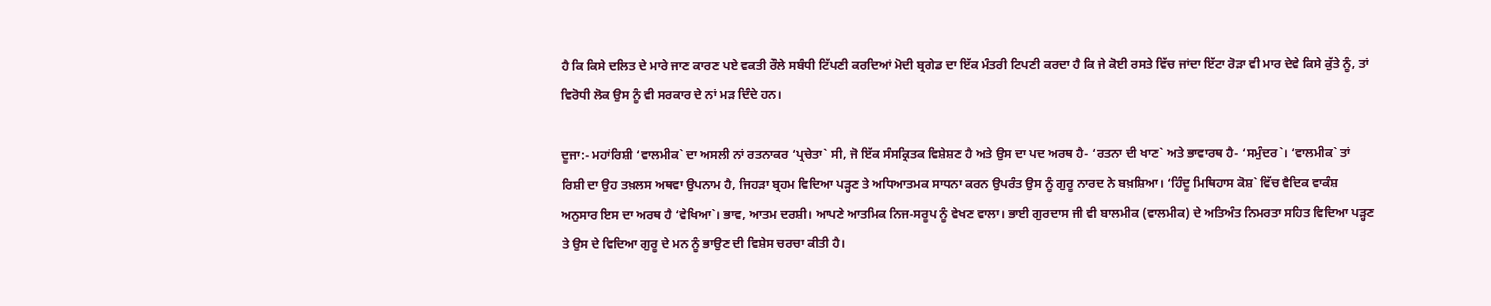ਹੈ ਕਿ ਕਿਸੇ ਦਲਿਤ ਦੇ ਮਾਰੇ ਜਾਣ ਕਾਰਣ ਪਏ ਵਕਤੀ ਰੌਲੇ ਸਬੰਧੀ ਟਿੱਪਣੀ ਕਰਦਿਆਂ ਮੋਦੀ ਬ੍ਰਗੇਡ ਦਾ ਇੱਕ ਮੰਤਰੀ ਟਿਪਣੀ ਕਰਦਾ ਹੈ ਕਿ ਜੇ ਕੋਈ ਰਸਤੇ ਵਿੱਚ ਜਾਂਦਾ ਇੱਟਾ ਰੋੜਾ ਵੀ ਮਾਰ ਦੇਵੇ ਕਿਸੇ ਕੁੱਤੇ ਨੂੰ, ਤਾਂ ਵਿਰੋਧੀ ਲੋਕ ਉਸ ਨੂੰ ਵੀ ਸਰਕਾਰ ਦੇ ਨਾਂ ਮੜ ਦਿੰਦੇ ਹਨ।

ਦੂਜਾ:- ਮਹਾਂਰਿਸ਼ੀ ‘ਵਾਲਮੀਕ` ਦਾ ਅਸਲੀ ਨਾਂ ਰਤਨਾਕਰ ‘ਪ੍ਰਚੇਤਾ` ਸੀ, ਜੋ ਇੱਕ ਸੰਸਕ੍ਰਿਤਕ ਵਿਸ਼ੇਸ਼ਣ ਹੈ ਅਤੇ ਉਸ ਦਾ ਪਦ ਅਰਥ ਹੈ- ‘ਰਤਨਾ ਦੀ ਖਾਣ` ਅਤੇ ਭਾਵਾਰਥ ਹੈ- ‘ਸਮੁੰਦਰ`। ‘ਵਾਲਮੀਕ` ਤਾਂ ਰਿਸ਼ੀ ਦਾ ਉਹ ਤਖ਼ਲਸ ਅਥਵਾ ਉਪਨਾਮ ਹੈ, ਜਿਹੜਾ ਬ੍ਰਹਮ ਵਿਦਿਆ ਪੜ੍ਹਣ ਤੇ ਅਧਿਆਤਮਕ ਸਾਧਨਾ ਕਰਨ ਉਪਰੰਤ ਉਸ ਨੂੰ ਗੁਰੂ ਨਾਰਦ ਨੇ ਬਖ਼ਸ਼ਿਆ। ‘ਹਿੰਦੂ ਮਿਥਿਹਾਸ ਕੋਸ਼` ਵਿੱਚ ਵੈਦਿਕ ਵਾਕੰਸ਼ ਅਨੁਸਾਰ ਇਸ ਦਾ ਅਰਥ ਹੈ ‘ਵੇਖਿਆ`। ਭਾਵ, ਆਤਮ ਦਰਸ਼ੀ। ਆਪਣੇ ਆਤਮਿਕ ਨਿਜ-ਸਰੂਪ ਨੂੰ ਵੇਖਣ ਵਾਲਾ। ਭਾਈ ਗੁਰਦਾਸ ਜੀ ਵੀ ਬਾਲਮੀਕ (ਵਾਲਮੀਕ) ਦੇ ਅਤਿਅੰਤ ਨਿਮਰਤਾ ਸਹਿਤ ਵਿਦਿਆ ਪੜ੍ਹਣ ਤੇ ਉਸ ਦੇ ਵਿਦਿਆ ਗੁਰੂ ਦੇ ਮਨ ਨੂੰ ਭਾਉਣ ਦੀ ਵਿਸ਼ੇਸ ਚਰਚਾ ਕੀਤੀ ਹੈ।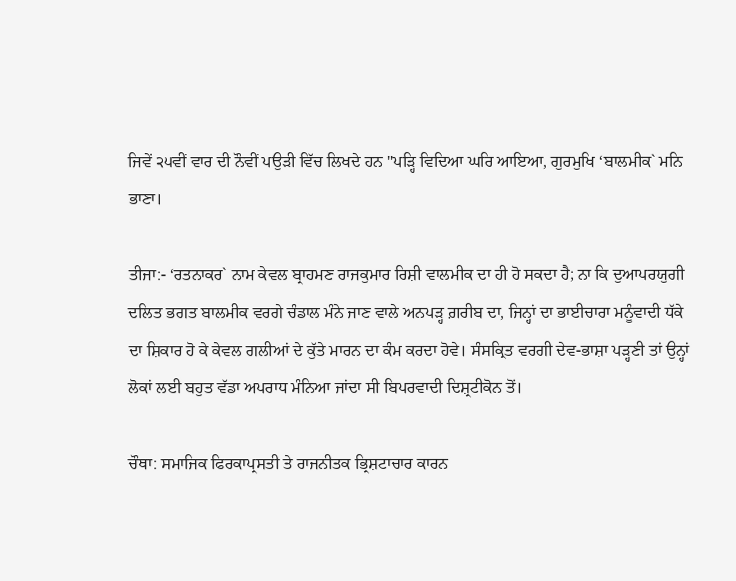ਜਿਵੇਂ ੨੫ਵੀਂ ਵਾਰ ਦੀ ਨੌਵੀਂ ਪਉੜੀ ਵਿੱਚ ਲਿਖਦੇ ਹਨ "ਪੜ੍ਹਿ ਵਿਦਿਆ ਘਰਿ ਆਇਆ, ਗੁਰਮੁਖਿ ‘ਬਾਲਮੀਕ` ਮਨਿ ਭਾਣਾ।

ਤੀਜਾ:- ‘ਰਤਨਾਕਰ` ਨਾਮ ਕੇਵਲ ਬ੍ਰਾਹਮਣ ਰਾਜਕੁਮਾਰ ਰਿਸ਼ੀ ਵਾਲਮੀਕ ਦਾ ਹੀ ਹੋ ਸਕਦਾ ਹੈ; ਨਾ ਕਿ ਦੁਆਪਰਯੁਗੀ ਦਲਿਤ ਭਗਤ ਬਾਲਮੀਕ ਵਰਗੇ ਚੰਡਾਲ ਮੰਨੇ ਜਾਣ ਵਾਲੇ ਅਨਪੜ੍ਹ ਗ਼ਰੀਬ ਦਾ, ਜਿਨ੍ਹਾਂ ਦਾ ਭਾਈਚਾਰਾ ਮਨੂੰਵਾਦੀ ਧੱਕੇ ਦਾ ਸ਼ਿਕਾਰ ਹੋ ਕੇ ਕੇਵਲ ਗਲੀਆਂ ਦੇ ਕੁੱਤੇ ਮਾਰਨ ਦਾ ਕੰਮ ਕਰਦਾ ਹੋਵੇ। ਸੰਸਕ੍ਰਿਤ ਵਰਗੀ ਦੇਵ-ਭਾਸ਼ਾ ਪੜ੍ਹਣੀ ਤਾਂ ਉਨ੍ਹਾਂ ਲੋਕਾਂ ਲਈ ਬਹੁਤ ਵੱਡਾ ਅਪਰਾਧ ਮੰਨਿਆ ਜਾਂਦਾ ਸੀ ਬਿਪਰਵਾਦੀ ਦਿਸ਼੍ਰਟੀਕੋਨ ਤੋਂ।

ਚੌਥਾ: ਸਮਾਜਿਕ ਫਿਰਕਾਪ੍ਰਸਤੀ ਤੇ ਰਾਜਨੀਤਕ ਭ੍ਰਿਸ਼ਟਾਚਾਰ ਕਾਰਨ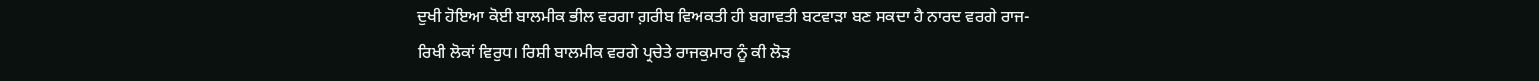ਦੁਖੀ ਹੋਇਆ ਕੋਈ ਬਾਲਮੀਕ ਭੀਲ ਵਰਗਾ ਗ਼ਰੀਬ ਵਿਅਕਤੀ ਹੀ ਬਗਾਵਤੀ ਬਟਵਾੜਾ ਬਣ ਸਕਦਾ ਹੈ ਨਾਰਦ ਵਰਗੇ ਰਾਜ-ਰਿਖੀ ਲੋਕਾਂ ਵਿਰੁਧ। ਰਿਸ਼ੀ ਬਾਲਮੀਕ ਵਰਗੇ ਪ੍ਰਚੇਤੇ ਰਾਜਕੁਮਾਰ ਨੂੰ ਕੀ ਲੋੜ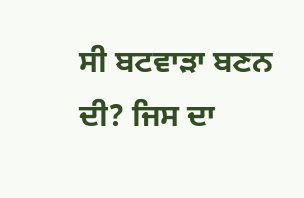ਸੀ ਬਟਵਾੜਾ ਬਣਨ ਦੀ? ਜਿਸ ਦਾ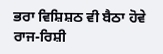ਭਰਾ ਵਿਸ਼ਿਸ਼ਠ ਵੀ ਬੈਠਾ ਹੋਵੇ ਰਾਜ-ਰਿਸ਼ੀ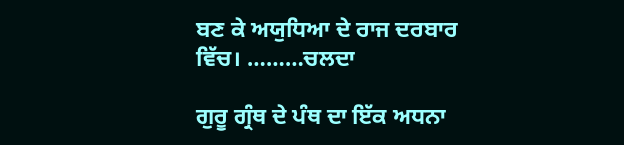ਬਣ ਕੇ ਅਯੁਧਿਆ ਦੇ ਰਾਜ ਦਰਬਾਰ ਵਿੱਚ। ………ਚਲਦਾ

ਗੁਰੂ ਗ੍ਰੰਥ ਦੇ ਪੰਥ ਦਾ ਇੱਕ ਅਧਨਾ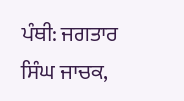ਪੰਥੀ: ਜਗਤਾਰ ਸਿੰਘ ਜਾਚਕ,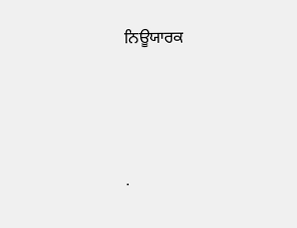ਨਿਊਯਾਰਕ




.